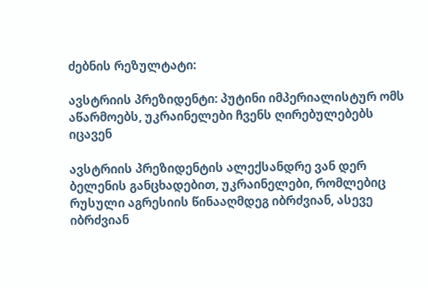ძებნის რეზულტატი:

ავსტრიის პრეზიდენტი: პუტინი იმპერიალისტურ ომს აწარმოებს, უკრაინელები ჩვენს ღირებულებებს იცავენ

ავსტრიის პრეზიდენტის ალექსანდრე ვან დერ ბელენის განცხადებით, უკრაინელები, რომლებიც რუსული აგრესიის წინააღმდეგ იბრძვიან, ასევე იბრძვიან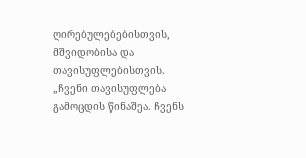ღირებულებებისთვის, მშვიდობისა და თავისუფლებისთვის. „ჩვენი თავისუფლება გამოცდის წინაშეა. ჩვენს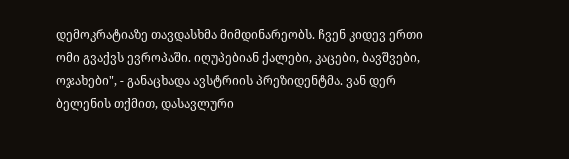დემოკრატიაზე თავდასხმა მიმდინარეობს. ჩვენ კიდევ ერთი ომი გვაქვს ევროპაში. იღუპებიან ქალები, კაცები, ბავშვები, ოჯახები", - განაცხადა ავსტრიის პრეზიდენტმა. ვან დერ ბელენის თქმით, დასავლური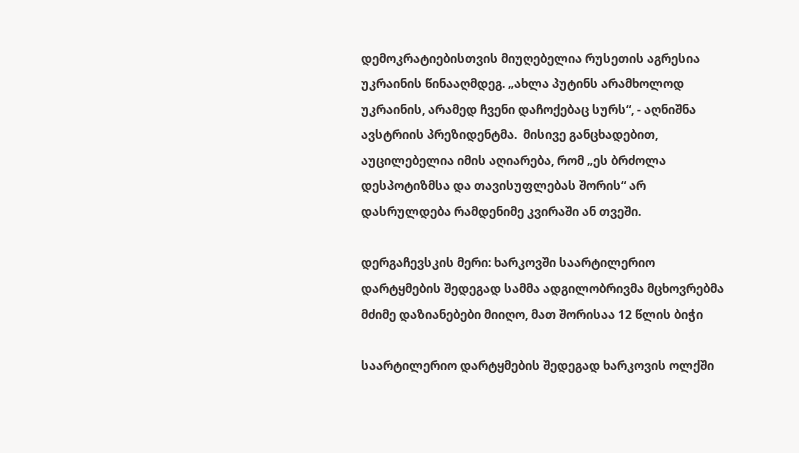დემოკრატიებისთვის მიუღებელია რუსეთის აგრესია უკრაინის წინააღმდეგ. „ახლა პუტინს არამხოლოდ უკრაინის, არამედ ჩვენი დაჩოქებაც სურს“, - აღნიშნა ავსტრიის პრეზიდენტმა.  მისივე განცხადებით, აუცილებელია იმის აღიარება, რომ „ეს ბრძოლა დესპოტიზმსა და თავისუფლებას შორის“ არ დასრულდება რამდენიმე კვირაში ან თვეში.

დერგაჩევსკის მერი: ხარკოვში საარტილერიო დარტყმების შედეგად სამმა ადგილობრივმა მცხოვრებმა მძიმე დაზიანებები მიიღო, მათ შორისაა 12 წლის ბიჭი

საარტილერიო დარტყმების შედეგად ხარკოვის ოლქში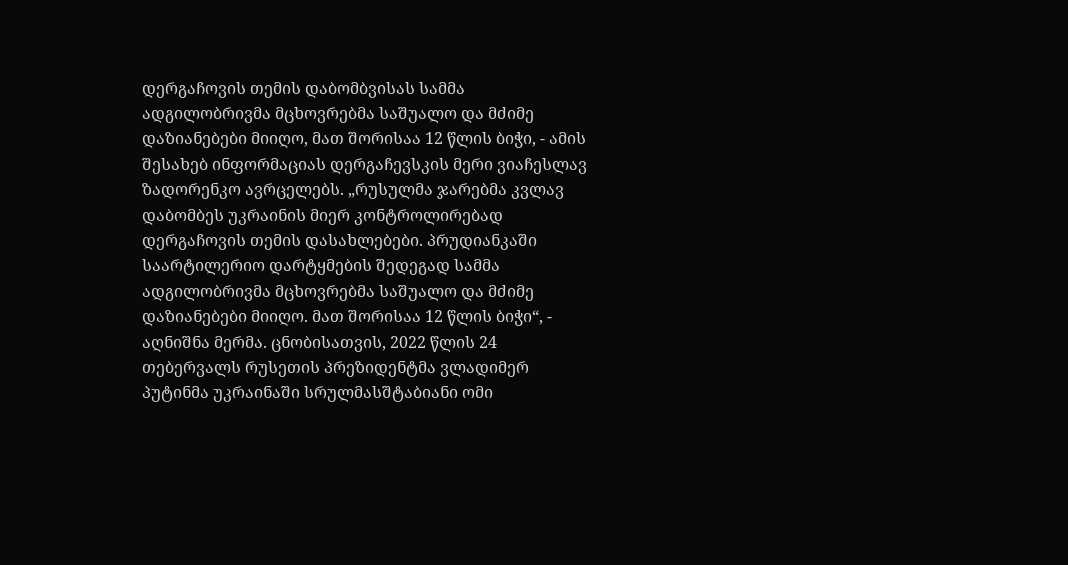დერგაჩოვის თემის დაბომბვისას სამმა ადგილობრივმა მცხოვრებმა საშუალო და მძიმე დაზიანებები მიიღო, მათ შორისაა 12 წლის ბიჭი, - ამის შესახებ ინფორმაციას დერგაჩევსკის მერი ვიაჩესლავ ზადორენკო ავრცელებს. „რუსულმა ჯარებმა კვლავ დაბომბეს უკრაინის მიერ კონტროლირებად დერგაჩოვის თემის დასახლებები. პრუდიანკაში საარტილერიო დარტყმების შედეგად სამმა ადგილობრივმა მცხოვრებმა საშუალო და მძიმე დაზიანებები მიიღო. მათ შორისაა 12 წლის ბიჭი“, - აღნიშნა მერმა. ცნობისათვის, 2022 წლის 24 თებერვალს რუსეთის პრეზიდენტმა ვლადიმერ პუტინმა უკრაინაში სრულმასშტაბიანი ომი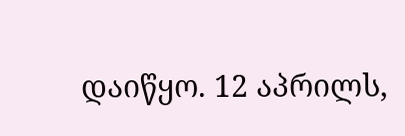დაიწყო. 12 აპრილს,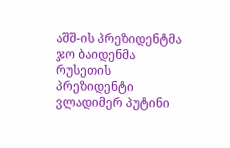აშშ-ის პრეზიდენტმა ჯო ბაიდენმა რუსეთის პრეზიდენტი ვლადიმერ პუტინი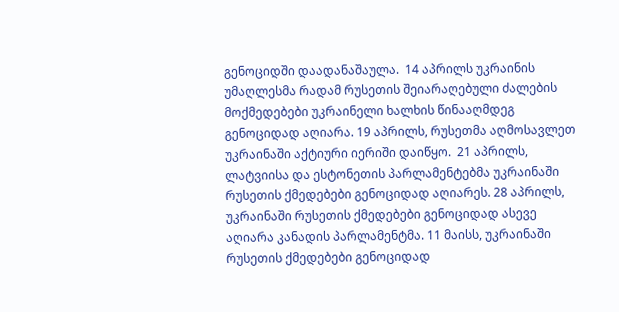გენოციდში დაადანაშაულა.  14 აპრილს უკრაინის უმაღლესმა რადამ რუსეთის შეიარაღებული ძალების მოქმედებები უკრაინელი ხალხის წინააღმდეგ გენოციდად აღიარა. 19 აპრილს, რუსეთმა აღმოსავლეთ უკრაინაში აქტიური იერიში დაიწყო.  21 აპრილს, ლატვიისა და ესტონეთის პარლამენტებმა უკრაინაში რუსეთის ქმედებები გენოციდად აღიარეს. 28 აპრილს, უკრაინაში რუსეთის ქმედებები გენოციდად ასევე აღიარა კანადის პარლამენტმა. 11 მაისს, უკრაინაში რუსეთის ქმედებები გენოციდად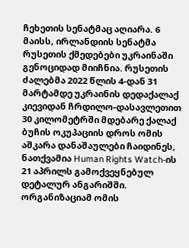ჩეხეთის სენატმაც აღიარა. 6 მაისს, ირლანდიის სენატმა რუსეთის ქმედებები უკრაინაში გენოციდად მიიჩნია. რუსეთის ძალებმა 2022 წლის 4-დან 31 მარტამდე უკრაინის დედაქალაქ კიევიდან ჩრდილო-დასავლეთით 30 კილომეტრში მდებარე ქალაქ ბუჩის ოკუპაციის დროს ომის აშკარა დანაშაულები ჩაიდინეს, ნათქვამია Human Rights Watch-ის 21 აპრილს გამოქვეყნებულ დეტალურ ანგარიშში. ორგანიზაციამ ომის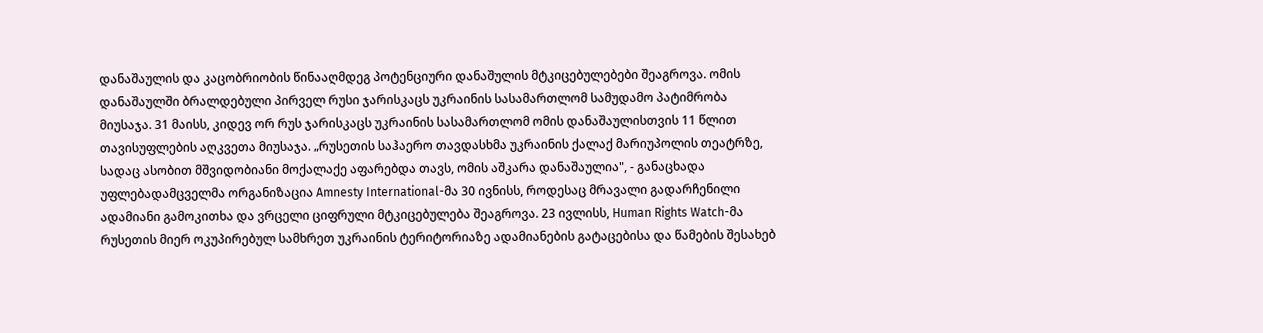დანაშაულის და კაცობრიობის წინააღმდეგ პოტენციური დანაშულის მტკიცებულებები შეაგროვა. ომის დანაშაულში ბრალდებული პირველ რუსი ჯარისკაცს უკრაინის სასამართლომ სამუდამო პატიმრობა მიუსაჯა. 31 მაისს, კიდევ ორ რუს ჯარისკაცს უკრაინის სასამართლომ ომის დანაშაულისთვის 11 წლით თავისუფლების აღკვეთა მიუსაჯა. „რუსეთის საჰაერო თავდასხმა უკრაინის ქალაქ მარიუპოლის თეატრზე, სადაც ასობით მშვიდობიანი მოქალაქე აფარებდა თავს, ომის აშკარა დანაშაულია", - განაცხადა უფლებადამცველმა ორგანიზაცია Amnesty International-მა 30 ივნისს, როდესაც მრავალი გადარჩენილი ადამიანი გამოკითხა და ვრცელი ციფრული მტკიცებულება შეაგროვა. 23 ივლისს, Human Rights Watch-მა რუსეთის მიერ ოკუპირებულ სამხრეთ უკრაინის ტერიტორიაზე ადამიანების გატაცებისა და წამების შესახებ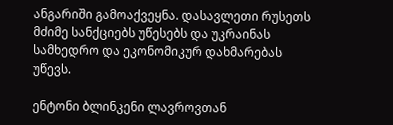ანგარიში გამოაქვეყნა. დასავლეთი რუსეთს მძიმე სანქციებს უწესებს და უკრაინას სამხედრო და ეკონომიკურ დახმარებას უწევს.

ენტონი ბლინკენი ლავროვთან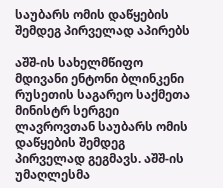საუბარს ომის დაწყების შემდეგ პირველად აპირებს

აშშ-ის სახელმწიფო მდივანი ენტონი ბლინკენი რუსეთის საგარეო საქმეთა მინისტრ სერგეი ლავროვთან საუბარს ომის დაწყების შემდეგ პირველად გეგმავს. აშშ-ის უმაღლესმა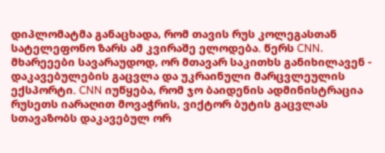დიპლომატმა განაცხადა, რომ თავის რუს კოლეგასთან სატელეფონო ზარს ამ კვირაშე ელოდება. წერს CNN. მხარეეები სავარაუდოდ, ორ მთავარ საკითხს განიხილავენ - დაკავებულების გაცვლა და უკრაინული მარცვლეულის ექსპორტი. CNN იუწყება, რომ ჯო ბაიდენის ადმინისტრაცია რუსეთს იარაღით მოვაჭრის, ვიქტორ ბუტის გაცვლას სთავაზობს დაკავებულ ორ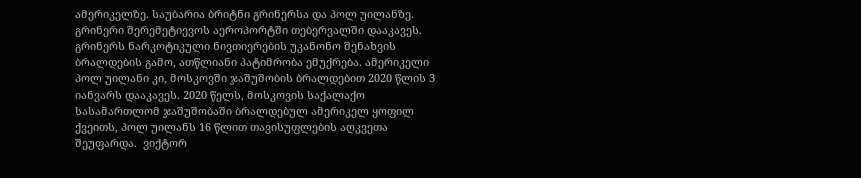ამერიკელზე. საუბარია ბრიტნი გრინერსა და პოლ უილანზე. გრინერი შერემეტიევოს აეროპორტში თებერვალში დააკავეს. გრინერს ნარკოტიკული ნივთიერების უკანონო შენახვის ბრალდების გამო, ათწლიანი პატიმრობა ემუქრება. ამერიკელი პოლ უილანი კი, მოსკოვში ჯაშუშობის ბრალდებით 2020 წლის 3 იანვარს დააკავეს. 2020 წელს, მოსკოვის საქალაქო სასამართლომ ჯაშუშობაში ბრალდებულ ამერიკელ ყოფილ ქვეითს, პოლ უილანს 16 წლით თავისუფლების აღკვეთა შეუფარდა.  ვიქტორ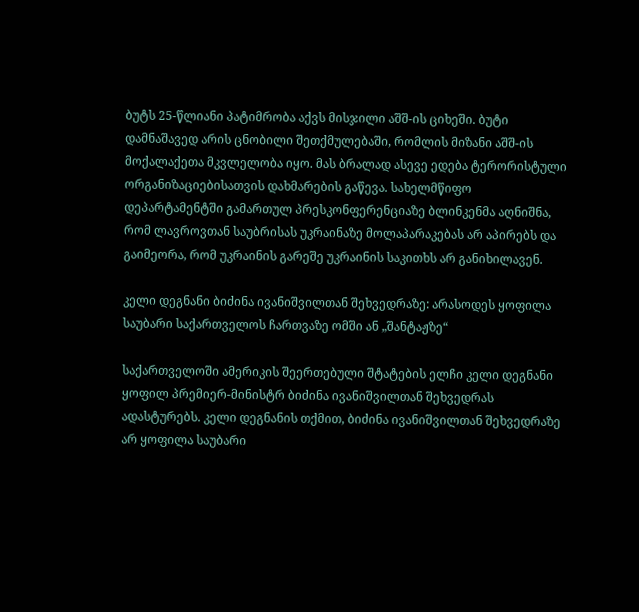ბუტს 25-წლიანი პატიმრობა აქვს მისჯილი აშშ-ის ციხეში. ბუტი დამნაშავედ არის ცნობილი შეთქმულებაში, რომლის მიზანი აშშ-ის მოქალაქეთა მკვლელობა იყო. მას ბრალად ასევე ედება ტერორისტული ორგანიზაციებისათვის დახმარების გაწევა. სახელმწიფო დეპარტამენტში გამართულ პრესკონფერენციაზე ბლინკენმა აღნიშნა, რომ ლავროვთან საუბრისას უკრაინაზე მოლაპარაკებას არ აპირებს და გაიმეორა, რომ უკრაინის გარეშე უკრაინის საკითხს არ განიხილავენ.

კელი დეგნანი ბიძინა ივანიშვილთან შეხვედრაზე: არასოდეს ყოფილა საუბარი საქართველოს ჩართვაზე ომში ან „შანტაჟზე“

საქართველოში ამერიკის შეერთებული შტატების ელჩი კელი დეგნანი ყოფილ პრემიერ-მინისტრ ბიძინა ივანიშვილთან შეხვედრას ადასტურებს. კელი დეგნანის თქმით, ბიძინა ივანიშვილთან შეხვედრაზე არ ყოფილა საუბარი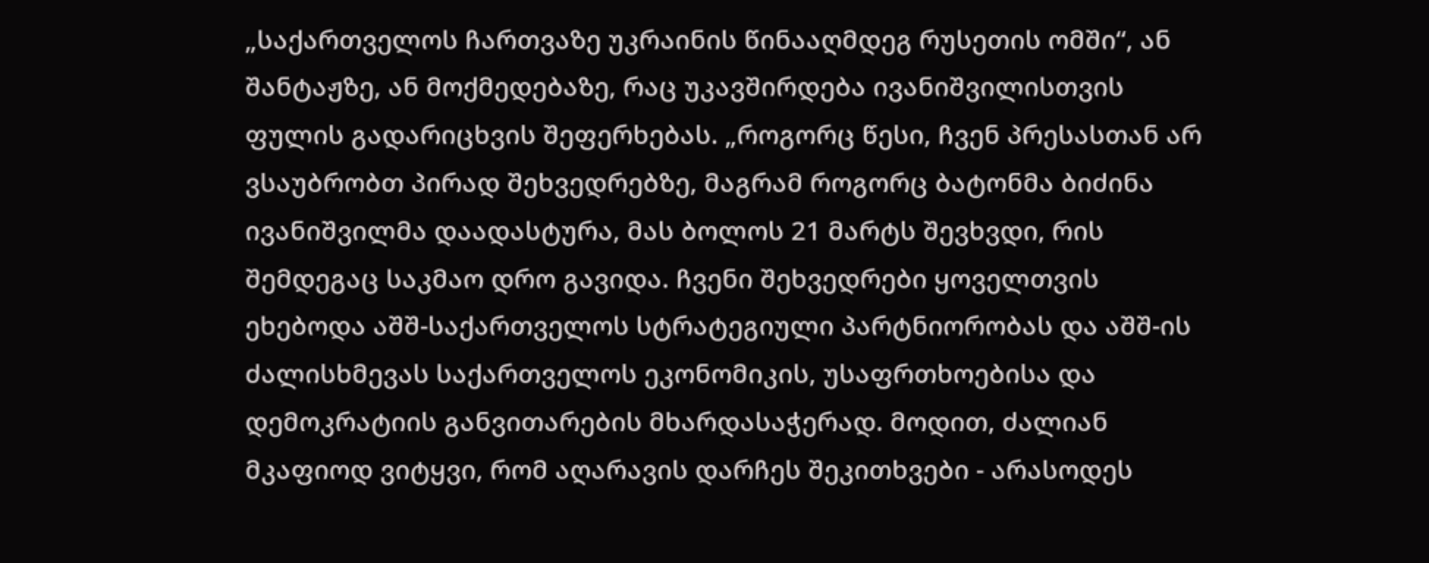„საქართველოს ჩართვაზე უკრაინის წინააღმდეგ რუსეთის ომში“, ან შანტაჟზე, ან მოქმედებაზე, რაც უკავშირდება ივანიშვილისთვის ფულის გადარიცხვის შეფერხებას. „როგორც წესი, ჩვენ პრესასთან არ ვსაუბრობთ პირად შეხვედრებზე, მაგრამ როგორც ბატონმა ბიძინა ივანიშვილმა დაადასტურა, მას ბოლოს 21 მარტს შევხვდი, რის შემდეგაც საკმაო დრო გავიდა. ჩვენი შეხვედრები ყოველთვის ეხებოდა აშშ-საქართველოს სტრატეგიული პარტნიორობას და აშშ-ის ძალისხმევას საქართველოს ეკონომიკის, უსაფრთხოებისა და დემოკრატიის განვითარების მხარდასაჭერად. მოდით, ძალიან მკაფიოდ ვიტყვი, რომ აღარავის დარჩეს შეკითხვები - არასოდეს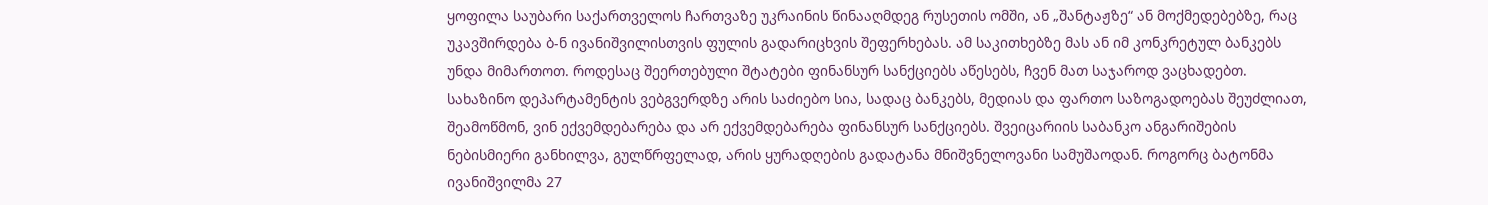ყოფილა საუბარი საქართველოს ჩართვაზე უკრაინის წინააღმდეგ რუსეთის ომში, ან „შანტაჟზე“ ან მოქმედებებზე, რაც უკავშირდება ბ-ნ ივანიშვილისთვის ფულის გადარიცხვის შეფერხებას. ამ საკითხებზე მას ან იმ კონკრეტულ ბანკებს უნდა მიმართოთ. როდესაც შეერთებული შტატები ფინანსურ სანქციებს აწესებს, ჩვენ მათ საჯაროდ ვაცხადებთ. სახაზინო დეპარტამენტის ვებგვერდზე არის საძიებო სია, სადაც ბანკებს, მედიას და ფართო საზოგადოებას შეუძლიათ, შეამოწმონ, ვინ ექვემდებარება და არ ექვემდებარება ფინანსურ სანქციებს. შვეიცარიის საბანკო ანგარიშების ნებისმიერი განხილვა, გულწრფელად, არის ყურადღების გადატანა მნიშვნელოვანი სამუშაოდან. როგორც ბატონმა ივანიშვილმა 27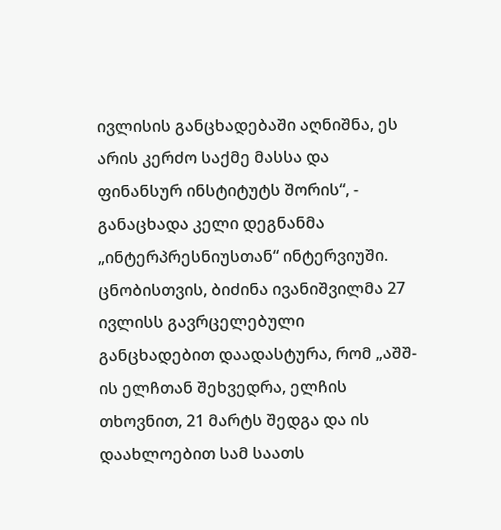ივლისის განცხადებაში აღნიშნა, ეს არის კერძო საქმე მასსა და ფინანსურ ინსტიტუტს შორის“, - განაცხადა კელი დეგნანმა „ინტერპრესნიუსთან“ ინტერვიუში. ცნობისთვის, ბიძინა ივანიშვილმა 27 ივლისს გავრცელებული განცხადებით დაადასტურა, რომ „აშშ-ის ელჩთან შეხვედრა, ელჩის თხოვნით, 21 მარტს შედგა და ის დაახლოებით სამ საათს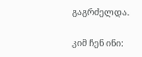გაგრძელდა.

კიმ ჩენ ინი: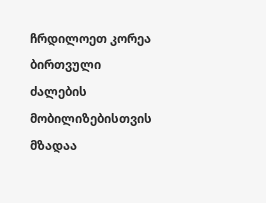ჩრდილოეთ კორეა ბირთვული ძალების მობილიზებისთვის მზადაა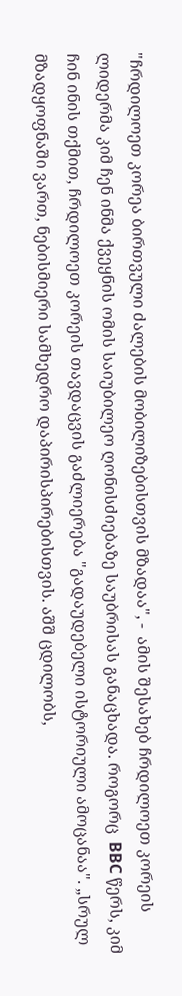"ჩრდილოეთ კორეა ბირთვული ძალების მობილიზებისთვის მზადაა", -  ამის შესახებ ჩრდილოეთ კორეის ლიდერმა კიმ ჩენ ინმა ქვეყნის ომის საიუბილეო ღონისძიებაზე საუბრისას განაცხადა. როგორც  BBC წერს, კიმ ჩინ ინის თქმით, ჩრდილოეთ კორეის თავდაცვის გაძლიერება "გადაუდებელი ისტორიული ამოცანაა". „სრულ მზადყოფნაში ვართ, ნებისმიერი სამხედრო დაპირისპირებისთვის. აშშ ცდილობს,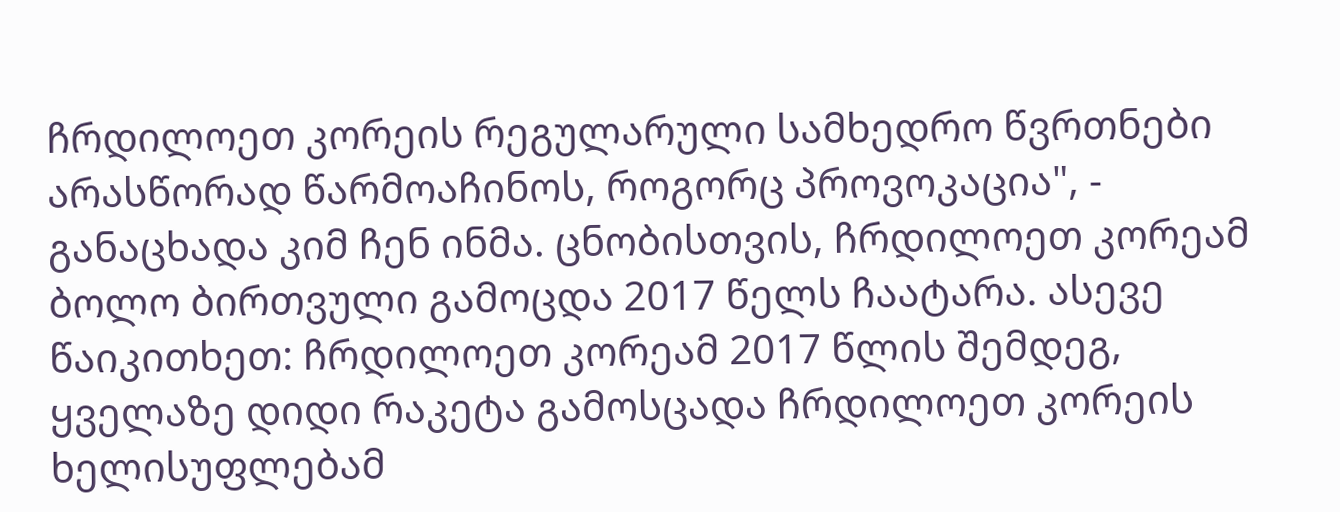ჩრდილოეთ კორეის რეგულარული სამხედრო წვრთნები არასწორად წარმოაჩინოს, როგორც პროვოკაცია", - განაცხადა კიმ ჩენ ინმა. ცნობისთვის, ჩრდილოეთ კორეამ ბოლო ბირთვული გამოცდა 2017 წელს ჩაატარა. ასევე წაიკითხეთ: ჩრდილოეთ კორეამ 2017 წლის შემდეგ, ყველაზე დიდი რაკეტა გამოსცადა ჩრდილოეთ კორეის ხელისუფლებამ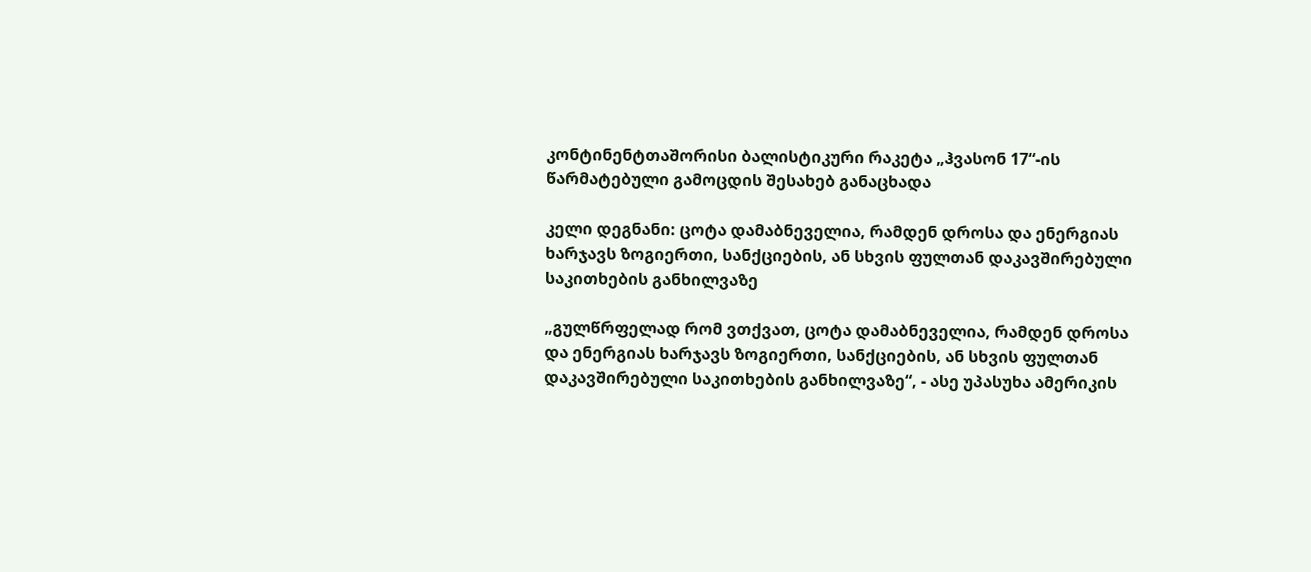კონტინენტთაშორისი ბალისტიკური რაკეტა „ჰვასონ 17“-ის წარმატებული გამოცდის შესახებ განაცხადა

კელი დეგნანი: ცოტა დამაბნეველია, რამდენ დროსა და ენერგიას ხარჯავს ზოგიერთი, სანქციების, ან სხვის ფულთან დაკავშირებული საკითხების განხილვაზე

„გულწრფელად რომ ვთქვათ, ცოტა დამაბნეველია, რამდენ დროსა და ენერგიას ხარჯავს ზოგიერთი, სანქციების, ან სხვის ფულთან დაკავშირებული საკითხების განხილვაზე“, - ასე უპასუხა ამერიკის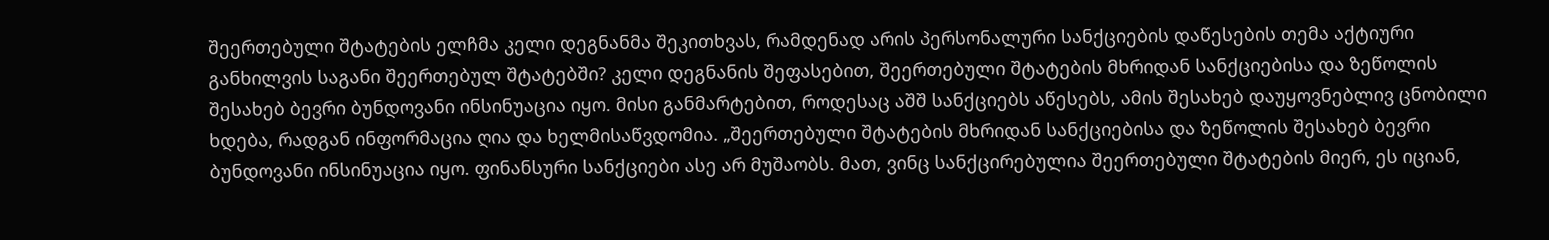შეერთებული შტატების ელჩმა კელი დეგნანმა შეკითხვას, რამდენად არის პერსონალური სანქციების დაწესების თემა აქტიური განხილვის საგანი შეერთებულ შტატებში? კელი დეგნანის შეფასებით, შეერთებული შტატების მხრიდან სანქციებისა და ზეწოლის შესახებ ბევრი ბუნდოვანი ინსინუაცია იყო. მისი განმარტებით, როდესაც აშშ სანქციებს აწესებს, ამის შესახებ დაუყოვნებლივ ცნობილი ხდება, რადგან ინფორმაცია ღია და ხელმისაწვდომია. „შეერთებული შტატების მხრიდან სანქციებისა და ზეწოლის შესახებ ბევრი ბუნდოვანი ინსინუაცია იყო. ფინანსური სანქციები ასე არ მუშაობს. მათ, ვინც სანქცირებულია შეერთებული შტატების მიერ, ეს იციან,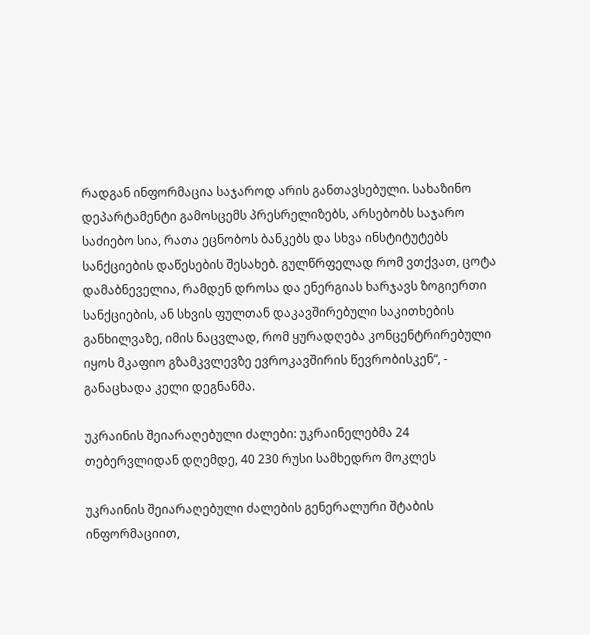რადგან ინფორმაცია საჯაროდ არის განთავსებული. სახაზინო დეპარტამენტი გამოსცემს პრესრელიზებს, არსებობს საჯარო საძიებო სია, რათა ეცნობოს ბანკებს და სხვა ინსტიტუტებს სანქციების დაწესების შესახებ. გულწრფელად რომ ვთქვათ, ცოტა დამაბნეველია, რამდენ დროსა და ენერგიას ხარჯავს ზოგიერთი სანქციების, ან სხვის ფულთან დაკავშირებული საკითხების განხილვაზე, იმის ნაცვლად, რომ ყურადღება კონცენტრირებული იყოს მკაფიო გზამკვლევზე ევროკავშირის წევრობისკენ“, - განაცხადა კელი დეგნანმა.

უკრაინის შეიარაღებული ძალები: უკრაინელებმა 24 თებერვლიდან დღემდე, 40 230 რუსი სამხედრო მოკლეს

უკრაინის შეიარაღებული ძალების გენერალური შტაბის ინფორმაციით,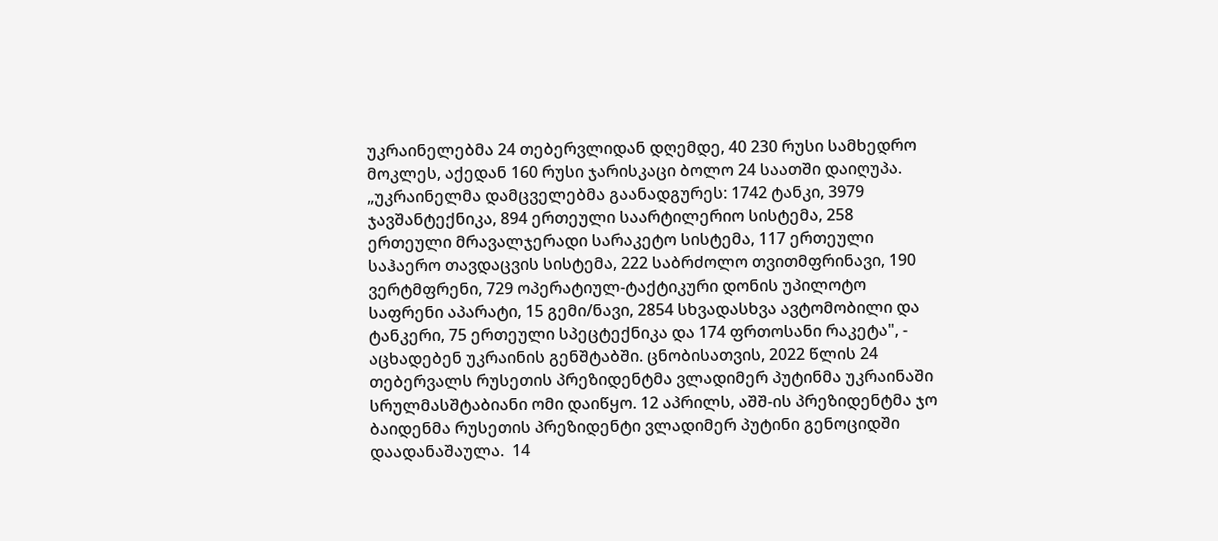უკრაინელებმა 24 თებერვლიდან დღემდე, 40 230 რუსი სამხედრო მოკლეს, აქედან 160 რუსი ჯარისკაცი ბოლო 24 საათში დაიღუპა. „უკრაინელმა დამცველებმა გაანადგურეს: 1742 ტანკი, 3979 ჯავშანტექნიკა, 894 ერთეული საარტილერიო სისტემა, 258 ერთეული მრავალჯერადი სარაკეტო სისტემა, 117 ერთეული საჰაერო თავდაცვის სისტემა, 222 საბრძოლო თვითმფრინავი, 190 ვერტმფრენი, 729 ოპერატიულ-ტაქტიკური დონის უპილოტო საფრენი აპარატი, 15 გემი/ნავი, 2854 სხვადასხვა ავტომობილი და ტანკერი, 75 ერთეული სპეცტექნიკა და 174 ფრთოსანი რაკეტა", - აცხადებენ უკრაინის გენშტაბში. ცნობისათვის, 2022 წლის 24 თებერვალს რუსეთის პრეზიდენტმა ვლადიმერ პუტინმა უკრაინაში სრულმასშტაბიანი ომი დაიწყო. 12 აპრილს, აშშ-ის პრეზიდენტმა ჯო ბაიდენმა რუსეთის პრეზიდენტი ვლადიმერ პუტინი გენოციდში დაადანაშაულა.  14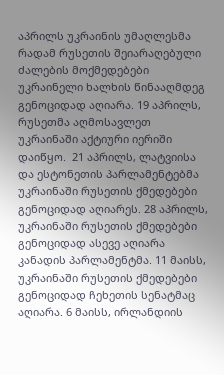აპრილს უკრაინის უმაღლესმა რადამ რუსეთის შეიარაღებული ძალების მოქმედებები უკრაინელი ხალხის წინააღმდეგ გენოციდად აღიარა. 19 აპრილს, რუსეთმა აღმოსავლეთ უკრაინაში აქტიური იერიში დაიწყო.  21 აპრილს, ლატვიისა და ესტონეთის პარლამენტებმა უკრაინაში რუსეთის ქმედებები გენოციდად აღიარეს. 28 აპრილს, უკრაინაში რუსეთის ქმედებები გენოციდად ასევე აღიარა კანადის პარლამენტმა. 11 მაისს, უკრაინაში რუსეთის ქმედებები გენოციდად ჩეხეთის სენატმაც აღიარა. 6 მაისს, ირლანდიის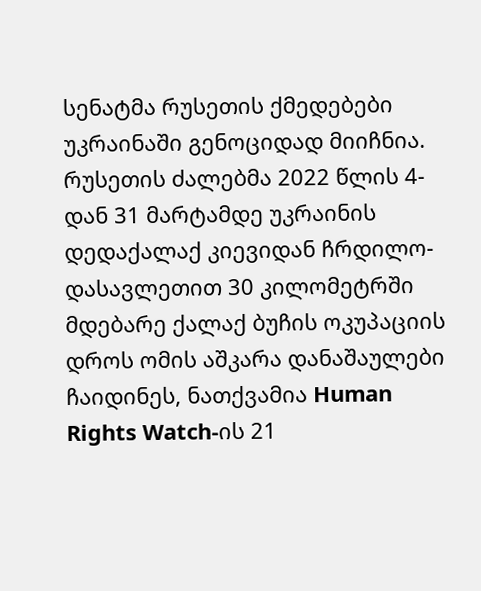სენატმა რუსეთის ქმედებები უკრაინაში გენოციდად მიიჩნია. რუსეთის ძალებმა 2022 წლის 4-დან 31 მარტამდე უკრაინის დედაქალაქ კიევიდან ჩრდილო-დასავლეთით 30 კილომეტრში მდებარე ქალაქ ბუჩის ოკუპაციის დროს ომის აშკარა დანაშაულები ჩაიდინეს, ნათქვამია Human Rights Watch-ის 21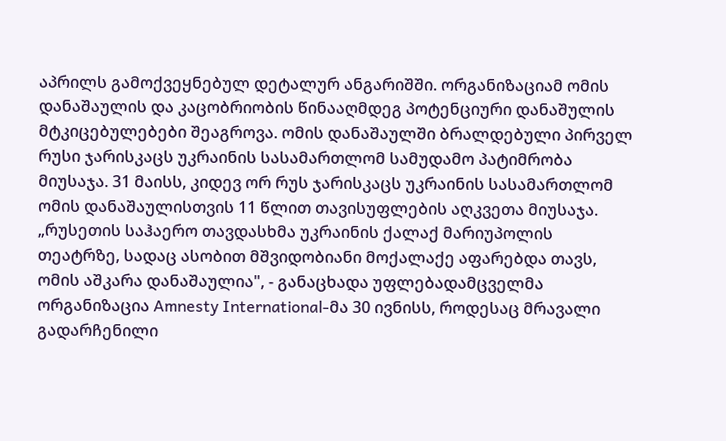აპრილს გამოქვეყნებულ დეტალურ ანგარიშში. ორგანიზაციამ ომის დანაშაულის და კაცობრიობის წინააღმდეგ პოტენციური დანაშულის მტკიცებულებები შეაგროვა. ომის დანაშაულში ბრალდებული პირველ რუსი ჯარისკაცს უკრაინის სასამართლომ სამუდამო პატიმრობა მიუსაჯა. 31 მაისს, კიდევ ორ რუს ჯარისკაცს უკრაინის სასამართლომ ომის დანაშაულისთვის 11 წლით თავისუფლების აღკვეთა მიუსაჯა. „რუსეთის საჰაერო თავდასხმა უკრაინის ქალაქ მარიუპოლის თეატრზე, სადაც ასობით მშვიდობიანი მოქალაქე აფარებდა თავს, ომის აშკარა დანაშაულია", - განაცხადა უფლებადამცველმა ორგანიზაცია Amnesty International-მა 30 ივნისს, როდესაც მრავალი გადარჩენილი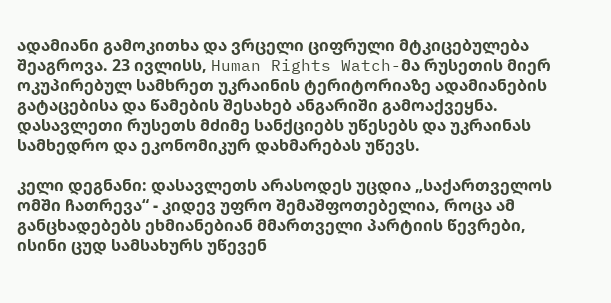ადამიანი გამოკითხა და ვრცელი ციფრული მტკიცებულება შეაგროვა. 23 ივლისს, Human Rights Watch-მა რუსეთის მიერ ოკუპირებულ სამხრეთ უკრაინის ტერიტორიაზე ადამიანების გატაცებისა და წამების შესახებ ანგარიში გამოაქვეყნა. დასავლეთი რუსეთს მძიმე სანქციებს უწესებს და უკრაინას სამხედრო და ეკონომიკურ დახმარებას უწევს.

კელი დეგნანი: დასავლეთს არასოდეს უცდია „საქართველოს ომში ჩათრევა“ - კიდევ უფრო შემაშფოთებელია, როცა ამ განცხადებებს ეხმიანებიან მმართველი პარტიის წევრები, ისინი ცუდ სამსახურს უწევენ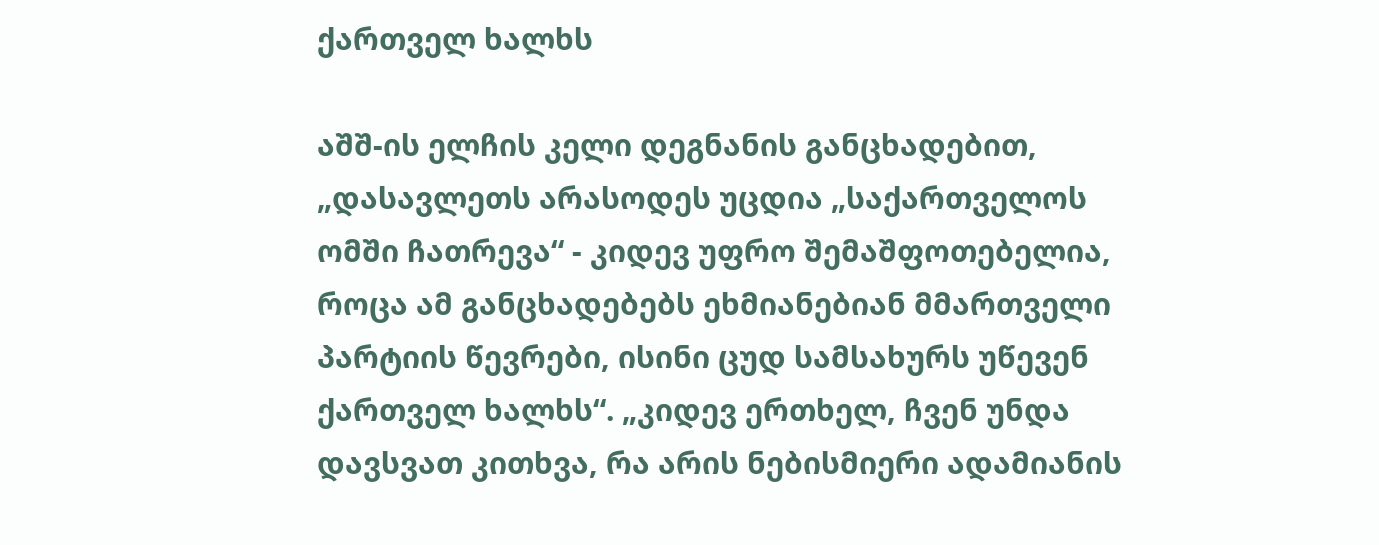ქართველ ხალხს

აშშ-ის ელჩის კელი დეგნანის განცხადებით, „დასავლეთს არასოდეს უცდია „საქართველოს ომში ჩათრევა“ - კიდევ უფრო შემაშფოთებელია, როცა ამ განცხადებებს ეხმიანებიან მმართველი პარტიის წევრები, ისინი ცუდ სამსახურს უწევენ ქართველ ხალხს“. „კიდევ ერთხელ, ჩვენ უნდა დავსვათ კითხვა, რა არის ნებისმიერი ადამიანის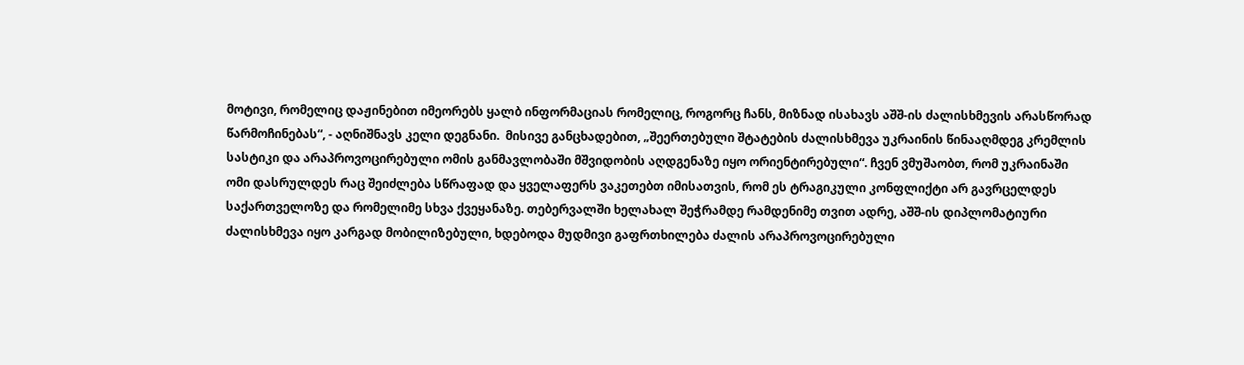მოტივი, რომელიც დაჟინებით იმეორებს ყალბ ინფორმაციას რომელიც, როგორც ჩანს, მიზნად ისახავს აშშ-ის ძალისხმევის არასწორად წარმოჩინებას“, - აღნიშნავს კელი დეგნანი.  მისივე განცხადებით, „შეერთებული შტატების ძალისხმევა უკრაინის წინააღმდეგ კრემლის სასტიკი და არაპროვოცირებული ომის განმავლობაში მშვიდობის აღდგენაზე იყო ორიენტირებული“. ჩვენ ვმუშაობთ, რომ უკრაინაში ომი დასრულდეს რაც შეიძლება სწრაფად და ყველაფერს ვაკეთებთ იმისათვის, რომ ეს ტრაგიკული კონფლიქტი არ გავრცელდეს საქართველოზე და რომელიმე სხვა ქვეყანაზე. თებერვალში ხელახალ შეჭრამდე რამდენიმე თვით ადრე, აშშ-ის დიპლომატიური ძალისხმევა იყო კარგად მობილიზებული, ხდებოდა მუდმივი გაფრთხილება ძალის არაპროვოცირებული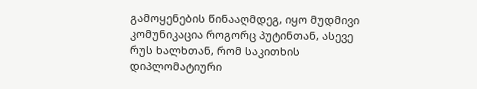გამოყენების წინააღმდეგ, იყო მუდმივი კომუნიკაცია როგორც პუტინთან, ასევე რუს ხალხთან, რომ საკითხის დიპლომატიური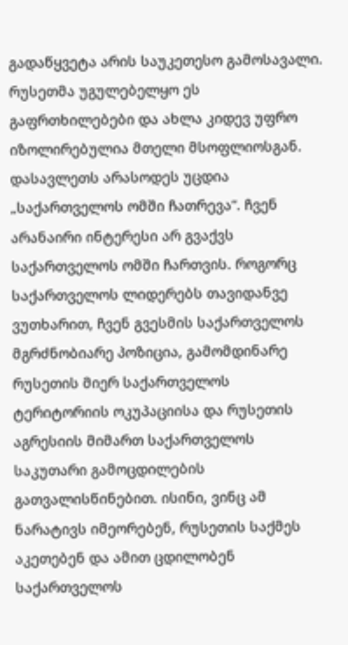გადაწყვეტა არის საუკეთესო გამოსავალი. რუსეთმა უგულებელყო ეს გაფრთხილებები და ახლა კიდევ უფრო იზოლირებულია მთელი მსოფლიოსგან. დასავლეთს არასოდეს უცდია „საქართველოს ომში ჩათრევა“. ჩვენ არანაირი ინტერესი არ გვაქვს საქართველოს ომში ჩართვის. როგორც საქართველოს ლიდერებს თავიდანვე ვუთხარით, ჩვენ გვესმის საქართველოს მგრძნობიარე პოზიცია, გამომდინარე რუსეთის მიერ საქართველოს ტერიტორიის ოკუპაციისა და რუსეთის აგრესიის მიმართ საქართველოს საკუთარი გამოცდილების გათვალისწინებით. ისინი, ვინც ამ ნარატივს იმეორებენ, რუსეთის საქმეს აკეთებენ და ამით ცდილობენ საქართველოს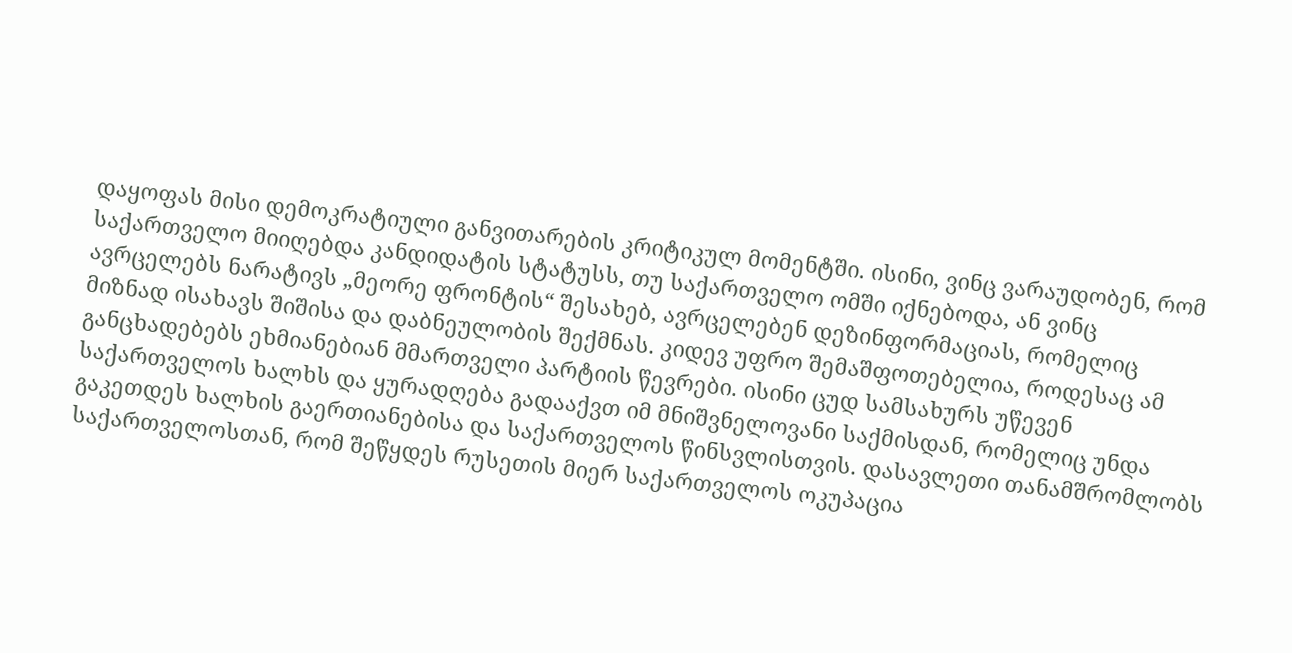დაყოფას მისი დემოკრატიული განვითარების კრიტიკულ მომენტში. ისინი, ვინც ვარაუდობენ, რომ საქართველო მიიღებდა კანდიდატის სტატუსს, თუ საქართველო ომში იქნებოდა, ან ვინც ავრცელებს ნარატივს „მეორე ფრონტის“ შესახებ, ავრცელებენ დეზინფორმაციას, რომელიც მიზნად ისახავს შიშისა და დაბნეულობის შექმნას. კიდევ უფრო შემაშფოთებელია, როდესაც ამ განცხადებებს ეხმიანებიან მმართველი პარტიის წევრები. ისინი ცუდ სამსახურს უწევენ საქართველოს ხალხს და ყურადღება გადააქვთ იმ მნიშვნელოვანი საქმისდან, რომელიც უნდა გაკეთდეს ხალხის გაერთიანებისა და საქართველოს წინსვლისთვის. დასავლეთი თანამშრომლობს საქართველოსთან, რომ შეწყდეს რუსეთის მიერ საქართველოს ოკუპაცია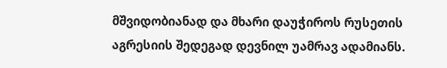მშვიდობიანად და მხარი დაუჭიროს რუსეთის აგრესიის შედეგად დევნილ უამრავ ადამიანს.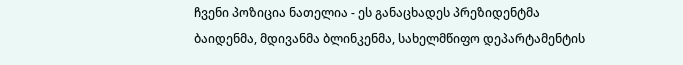ჩვენი პოზიცია ნათელია - ეს განაცხადეს პრეზიდენტმა ბაიდენმა, მდივანმა ბლინკენმა, სახელმწიფო დეპარტამენტის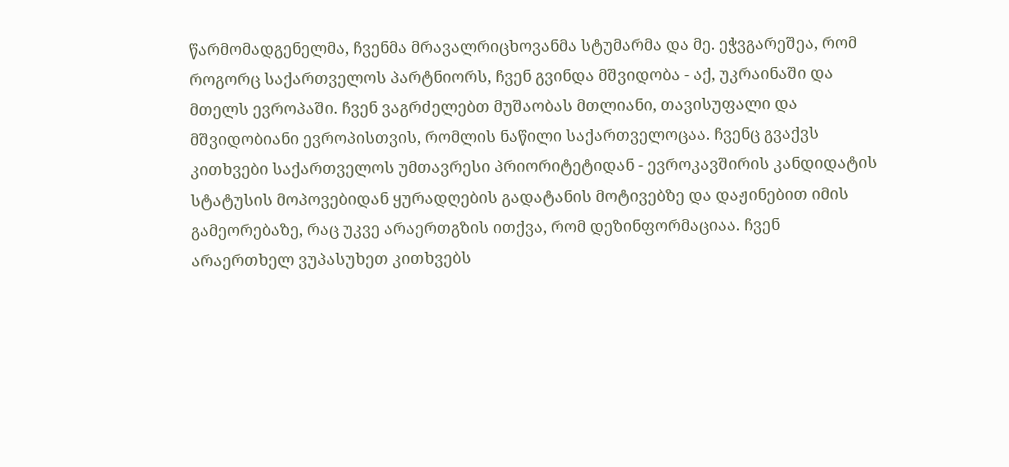წარმომადგენელმა, ჩვენმა მრავალრიცხოვანმა სტუმარმა და მე. ეჭვგარეშეა, რომ როგორც საქართველოს პარტნიორს, ჩვენ გვინდა მშვიდობა - აქ, უკრაინაში და მთელს ევროპაში. ჩვენ ვაგრძელებთ მუშაობას მთლიანი, თავისუფალი და მშვიდობიანი ევროპისთვის, რომლის ნაწილი საქართველოცაა. ჩვენც გვაქვს კითხვები საქართველოს უმთავრესი პრიორიტეტიდან - ევროკავშირის კანდიდატის სტატუსის მოპოვებიდან ყურადღების გადატანის მოტივებზე და დაჟინებით იმის გამეორებაზე, რაც უკვე არაერთგზის ითქვა, რომ დეზინფორმაციაა. ჩვენ არაერთხელ ვუპასუხეთ კითხვებს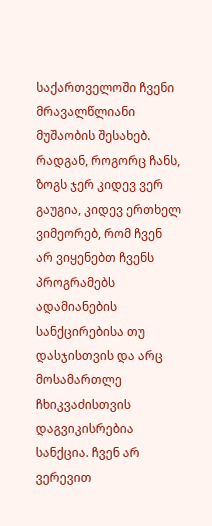საქართველოში ჩვენი მრავალწლიანი მუშაობის შესახებ. რადგან, როგორც ჩანს, ზოგს ჯერ კიდევ ვერ გაუგია, კიდევ ერთხელ ვიმეორებ, რომ ჩვენ არ ვიყენებთ ჩვენს პროგრამებს ადამიანების სანქცირებისა თუ დასჯისთვის და არც მოსამართლე ჩხიკვაძისთვის დაგვიკისრებია სანქცია. ჩვენ არ ვერევით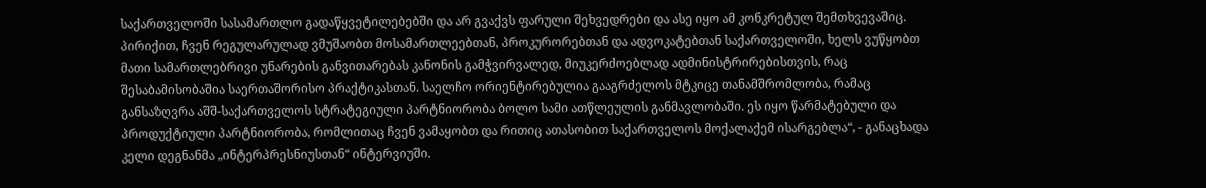საქართველოში სასამართლო გადაწყვეტილებებში და არ გვაქვს ფარული შეხვედრები და ასე იყო ამ კონკრეტულ შემთხვევაშიც. პირიქით, ჩვენ რეგულარულად ვმუშაობთ მოსამართლეებთან, პროკურორებთან და ადვოკატებთან საქართველოში, ხელს ვუწყობთ მათი სამართლებრივი უნარების განვითარებას კანონის გამჭვირვალედ, მიუკერძოებლად ადმინისტრირებისთვის, რაც შესაბამისობაშია საერთაშორისო პრაქტიკასთან. საელჩო ორიენტირებულია გააგრძელოს მტკიცე თანამშრომლობა, რამაც განსაზღვრა აშშ-საქართველოს სტრატეგიული პარტნიორობა ბოლო სამი ათწლეულის განმავლობაში. ეს იყო წარმატებული და პროდუქტიული პარტნიორობა, რომლითაც ჩვენ ვამაყობთ და რითიც ათასობით საქართველოს მოქალაქემ ისარგებლა“, - განაცხადა კელი დეგნანმა „ინტერპრესნიუსთან“ ინტერვიუში.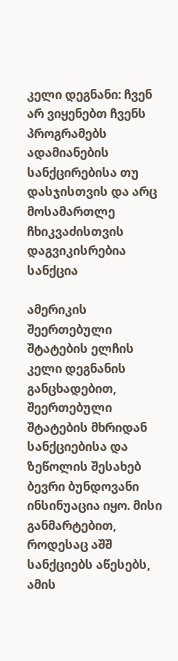კელი დეგნანი: ჩვენ არ ვიყენებთ ჩვენს პროგრამებს ადამიანების სანქცირებისა თუ დასჯისთვის და არც მოსამართლე ჩხიკვაძისთვის დაგვიკისრებია სანქცია

ამერიკის შეერთებული შტატების ელჩის კელი დეგნანის განცხადებით, შეერთებული შტატების მხრიდან სანქციებისა და ზეწოლის შესახებ ბევრი ბუნდოვანი ინსინუაცია იყო. მისი განმარტებით, როდესაც აშშ სანქციებს აწესებს, ამის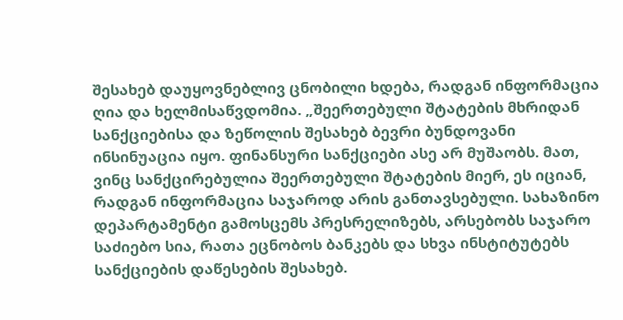შესახებ დაუყოვნებლივ ცნობილი ხდება, რადგან ინფორმაცია ღია და ხელმისაწვდომია. „შეერთებული შტატების მხრიდან სანქციებისა და ზეწოლის შესახებ ბევრი ბუნდოვანი ინსინუაცია იყო. ფინანსური სანქციები ასე არ მუშაობს. მათ, ვინც სანქცირებულია შეერთებული შტატების მიერ, ეს იციან, რადგან ინფორმაცია საჯაროდ არის განთავსებული. სახაზინო დეპარტამენტი გამოსცემს პრესრელიზებს, არსებობს საჯარო საძიებო სია, რათა ეცნობოს ბანკებს და სხვა ინსტიტუტებს სანქციების დაწესების შესახებ.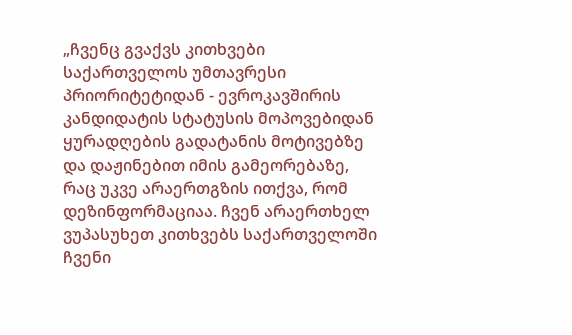„ჩვენც გვაქვს კითხვები საქართველოს უმთავრესი პრიორიტეტიდან - ევროკავშირის კანდიდატის სტატუსის მოპოვებიდან ყურადღების გადატანის მოტივებზე და დაჟინებით იმის გამეორებაზე, რაც უკვე არაერთგზის ითქვა, რომ დეზინფორმაციაა. ჩვენ არაერთხელ ვუპასუხეთ კითხვებს საქართველოში ჩვენი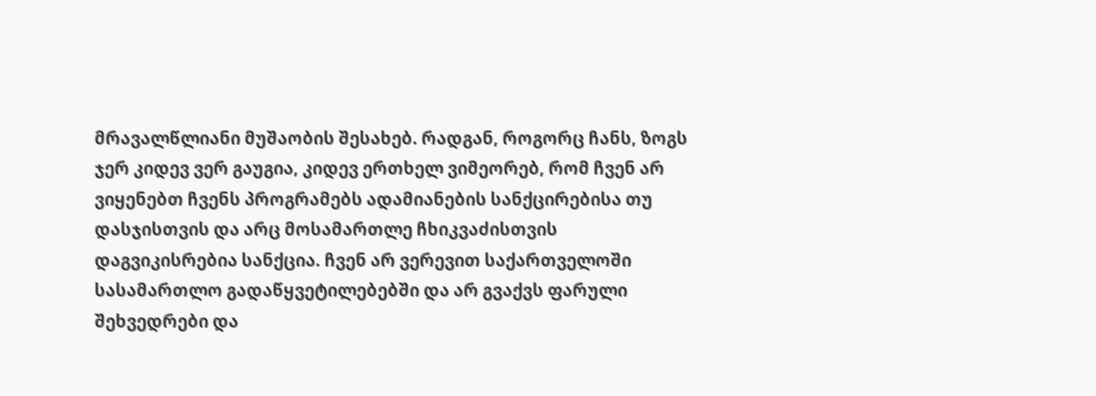მრავალწლიანი მუშაობის შესახებ. რადგან, როგორც ჩანს, ზოგს ჯერ კიდევ ვერ გაუგია, კიდევ ერთხელ ვიმეორებ, რომ ჩვენ არ ვიყენებთ ჩვენს პროგრამებს ადამიანების სანქცირებისა თუ დასჯისთვის და არც მოსამართლე ჩხიკვაძისთვის დაგვიკისრებია სანქცია. ჩვენ არ ვერევით საქართველოში სასამართლო გადაწყვეტილებებში და არ გვაქვს ფარული შეხვედრები და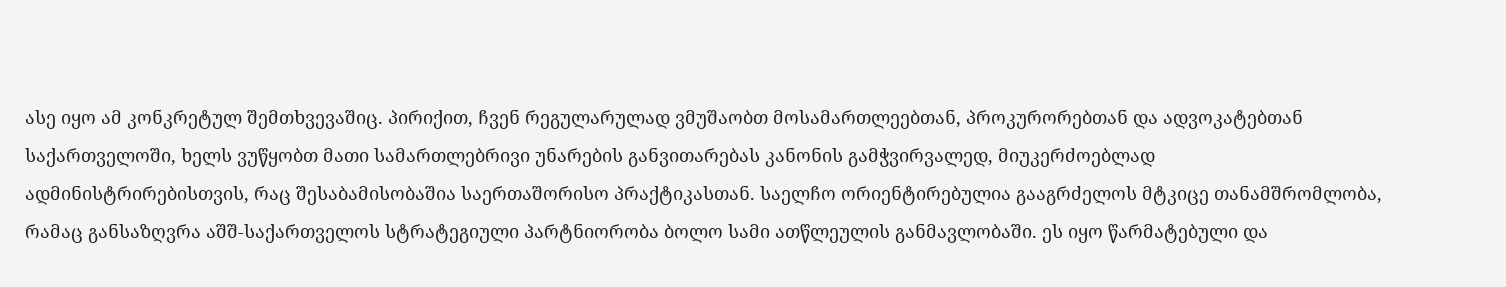ასე იყო ამ კონკრეტულ შემთხვევაშიც. პირიქით, ჩვენ რეგულარულად ვმუშაობთ მოსამართლეებთან, პროკურორებთან და ადვოკატებთან საქართველოში, ხელს ვუწყობთ მათი სამართლებრივი უნარების განვითარებას კანონის გამჭვირვალედ, მიუკერძოებლად ადმინისტრირებისთვის, რაც შესაბამისობაშია საერთაშორისო პრაქტიკასთან. საელჩო ორიენტირებულია გააგრძელოს მტკიცე თანამშრომლობა, რამაც განსაზღვრა აშშ-საქართველოს სტრატეგიული პარტნიორობა ბოლო სამი ათწლეულის განმავლობაში. ეს იყო წარმატებული და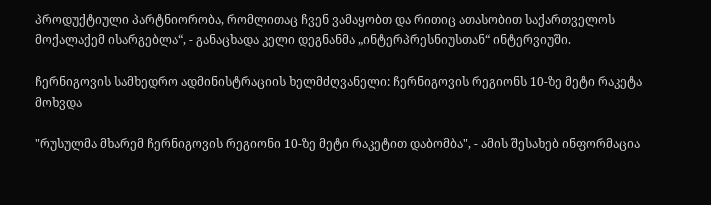პროდუქტიული პარტნიორობა, რომლითაც ჩვენ ვამაყობთ და რითიც ათასობით საქართველოს მოქალაქემ ისარგებლა“, - განაცხადა კელი დეგნანმა „ინტერპრესნიუსთან“ ინტერვიუში.

ჩერნიგოვის სამხედრო ადმინისტრაციის ხელმძღვანელი: ჩერნიგოვის რეგიონს 10-ზე მეტი რაკეტა მოხვდა

"რუსულმა მხარემ ჩერნიგოვის რეგიონი 10-ზე მეტი რაკეტით დაბომბა", - ამის შესახებ ინფორმაცია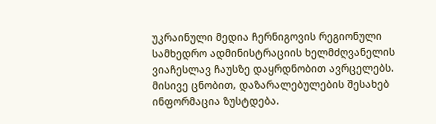უკრაინული მედია ჩერნიგოვის რეგიონული სამხედრო ადმინისტრაციის ხელმძღვანელის ვიაჩესლავ ჩაუსზე დაყრდნობით ავრცელებს. მისივე ცნობით, დაზარალებულების შესახებ ინფორმაცია ზუსტდება.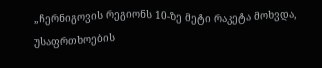„ჩერნიგოვის რეგიონს 10-ზე მეტი რაკეტა მოხვდა, უსაფრთხოების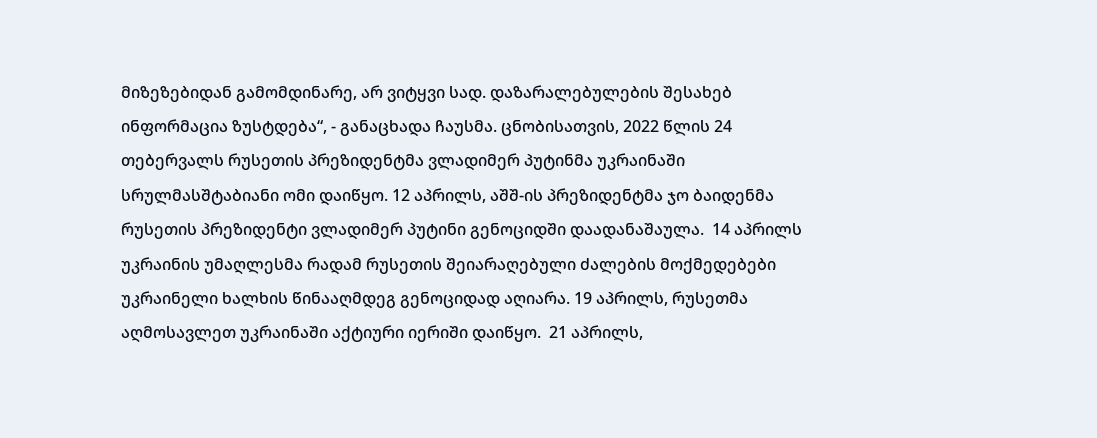მიზეზებიდან გამომდინარე, არ ვიტყვი სად. დაზარალებულების შესახებ ინფორმაცია ზუსტდება“, - განაცხადა ჩაუსმა. ცნობისათვის, 2022 წლის 24 თებერვალს რუსეთის პრეზიდენტმა ვლადიმერ პუტინმა უკრაინაში სრულმასშტაბიანი ომი დაიწყო. 12 აპრილს, აშშ-ის პრეზიდენტმა ჯო ბაიდენმა რუსეთის პრეზიდენტი ვლადიმერ პუტინი გენოციდში დაადანაშაულა.  14 აპრილს უკრაინის უმაღლესმა რადამ რუსეთის შეიარაღებული ძალების მოქმედებები უკრაინელი ხალხის წინააღმდეგ გენოციდად აღიარა. 19 აპრილს, რუსეთმა აღმოსავლეთ უკრაინაში აქტიური იერიში დაიწყო.  21 აპრილს,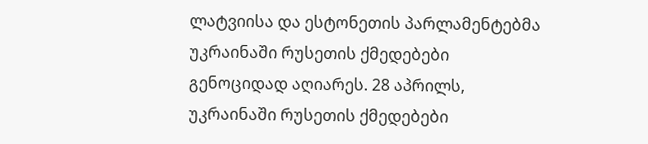ლატვიისა და ესტონეთის პარლამენტებმა უკრაინაში რუსეთის ქმედებები გენოციდად აღიარეს. 28 აპრილს, უკრაინაში რუსეთის ქმედებები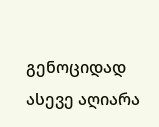გენოციდად ასევე აღიარა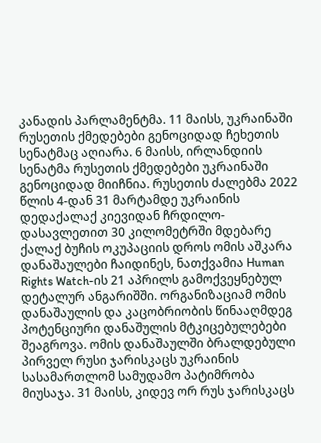კანადის პარლამენტმა. 11 მაისს, უკრაინაში რუსეთის ქმედებები გენოციდად ჩეხეთის სენატმაც აღიარა. 6 მაისს, ირლანდიის სენატმა რუსეთის ქმედებები უკრაინაში გენოციდად მიიჩნია. რუსეთის ძალებმა 2022 წლის 4-დან 31 მარტამდე უკრაინის დედაქალაქ კიევიდან ჩრდილო-დასავლეთით 30 კილომეტრში მდებარე ქალაქ ბუჩის ოკუპაციის დროს ომის აშკარა დანაშაულები ჩაიდინეს, ნათქვამია Human Rights Watch-ის 21 აპრილს გამოქვეყნებულ დეტალურ ანგარიშში. ორგანიზაციამ ომის დანაშაულის და კაცობრიობის წინააღმდეგ პოტენციური დანაშულის მტკიცებულებები შეაგროვა. ომის დანაშაულში ბრალდებული პირველ რუსი ჯარისკაცს უკრაინის სასამართლომ სამუდამო პატიმრობა მიუსაჯა. 31 მაისს, კიდევ ორ რუს ჯარისკაცს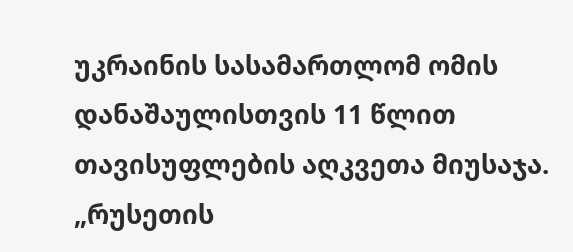უკრაინის სასამართლომ ომის დანაშაულისთვის 11 წლით თავისუფლების აღკვეთა მიუსაჯა. „რუსეთის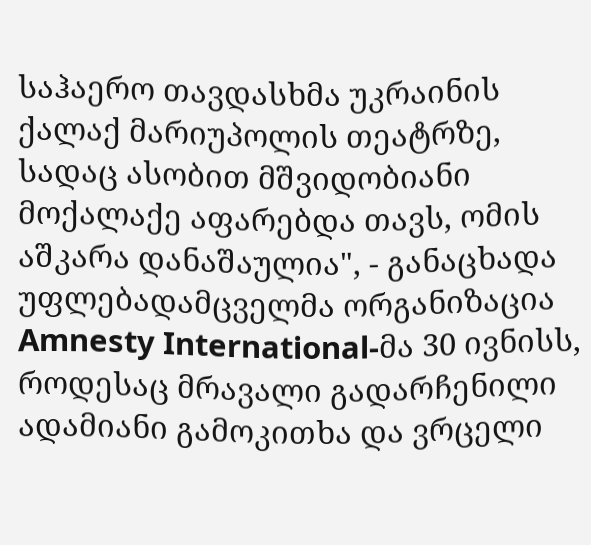საჰაერო თავდასხმა უკრაინის ქალაქ მარიუპოლის თეატრზე, სადაც ასობით მშვიდობიანი მოქალაქე აფარებდა თავს, ომის აშკარა დანაშაულია", - განაცხადა უფლებადამცველმა ორგანიზაცია Amnesty International-მა 30 ივნისს, როდესაც მრავალი გადარჩენილი ადამიანი გამოკითხა და ვრცელი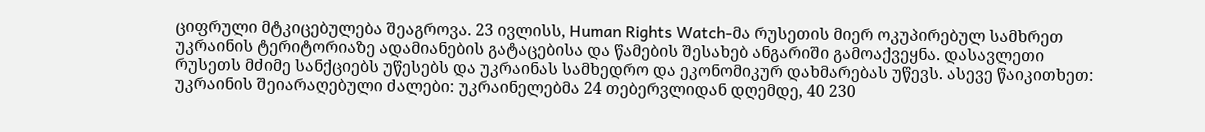ციფრული მტკიცებულება შეაგროვა. 23 ივლისს, Human Rights Watch-მა რუსეთის მიერ ოკუპირებულ სამხრეთ უკრაინის ტერიტორიაზე ადამიანების გატაცებისა და წამების შესახებ ანგარიში გამოაქვეყნა. დასავლეთი რუსეთს მძიმე სანქციებს უწესებს და უკრაინას სამხედრო და ეკონომიკურ დახმარებას უწევს. ასევე წაიკითხეთ: უკრაინის შეიარაღებული ძალები: უკრაინელებმა 24 თებერვლიდან დღემდე, 40 230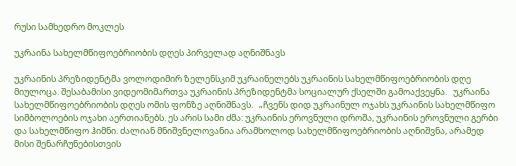რუსი სამხედრო მოკლეს

უკრაინა სახელმწიფოებრიობის დღეს პირველად აღნიშნავს

უკრაინის პრეზიდენტმა ვოლოდიმირ ზელენსკიმ უკრაინელებს უკრაინის სახელმწიფოებრიობის დღე მიულოცა. შესაბამისი ვიდეომიმართვა უკრაინის პრეზიდენტმა სოციალურ ქსელში გამოაქვეყნა.   უკრაინა სახელმწიფოებრიობის დღეს ომის ფონზე აღნიშნავს.   „ჩვენს დიდ უკრაინულ ოჯახს უკრაინის სახელმწიფო სიმბოლოების ოჯახი აერთიანებს. ეს არის სამი ძმა: უკრაინის ეროვნული დროშა, უკრაინის ეროვნული გერბი და სახელმწიფო ჰიმნი. ძალიან მნიშვნელოვანია არამხოლოდ სახელმწიფოებრიობის აღნიშვნა, არამედ მისი შენარჩუნებისთვის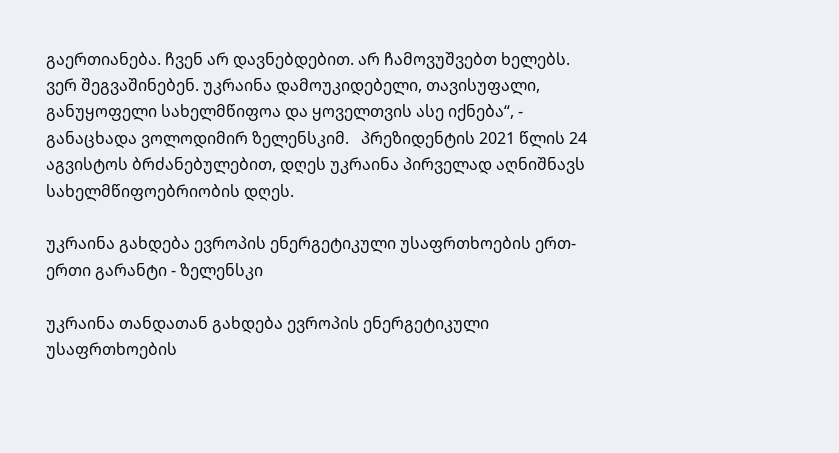გაერთიანება. ჩვენ არ დავნებდებით. არ ჩამოვუშვებთ ხელებს. ვერ შეგვაშინებენ. უკრაინა დამოუკიდებელი, თავისუფალი, განუყოფელი სახელმწიფოა და ყოველთვის ასე იქნება“, - განაცხადა ვოლოდიმირ ზელენსკიმ.   პრეზიდენტის 2021 წლის 24 აგვისტოს ბრძანებულებით, დღეს უკრაინა პირველად აღნიშნავს სახელმწიფოებრიობის დღეს.

უკრაინა გახდება ევროპის ენერგეტიკული უსაფრთხოების ერთ-ერთი გარანტი - ზელენსკი

უკრაინა თანდათან გახდება ევროპის ენერგეტიკული უსაფრთხოების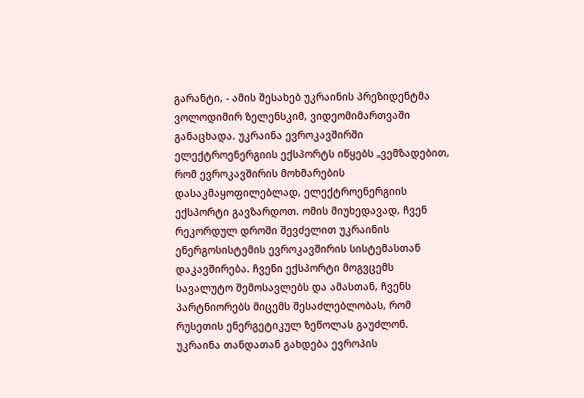გარანტი, - ამის შესახებ უკრაინის პრეზიდენტმა ვოლოდიმირ ზელენსკიმ, ვიდეომიმართვაში განაცხადა. უკრაინა ევროკავშირში ელექტროენერგიის ექსპორტს იწყებს „ვემზადებით, რომ ევროკავშირის მოხმარების დასაკმაყოფილებლად, ელექტროენერგიის ექსპორტი გავზარდოთ. ომის მიუხედავად, ჩვენ რეკორდულ დროში შევძელით უკრაინის ენერგოსისტემის ევროკავშირის სისტემასთან დაკავშირება. ჩვენი ექსპორტი მოგვცემს სავალუტო შემოსავლებს და ამასთან, ჩვენს პარტნიორებს მიცემს შესაძლებლობას, რომ რუსეთის ენერგეტიკულ ზეწოლას გაუძლონ. უკრაინა თანდათან გახდება ევროპის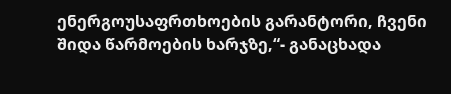ენერგოუსაფრთხოების გარანტორი, ჩვენი შიდა წარმოების ხარჯზე,“- განაცხადა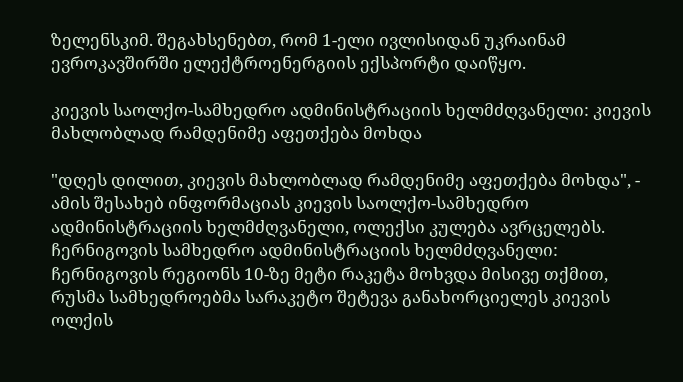ზელენსკიმ. შეგახსენებთ, რომ 1-ელი ივლისიდან უკრაინამ ევროკავშირში ელექტროენერგიის ექსპორტი დაიწყო.

კიევის საოლქო-სამხედრო ადმინისტრაციის ხელმძღვანელი: კიევის მახლობლად რამდენიმე აფეთქება მოხდა

"დღეს დილით, კიევის მახლობლად რამდენიმე აფეთქება მოხდა", - ამის შესახებ ინფორმაციას კიევის საოლქო-სამხედრო ადმინისტრაციის ხელმძღვანელი, ოლექსი კულება ავრცელებს. ჩერნიგოვის სამხედრო ადმინისტრაციის ხელმძღვანელი: ჩერნიგოვის რეგიონს 10-ზე მეტი რაკეტა მოხვდა მისივე თქმით, რუსმა სამხედროებმა სარაკეტო შეტევა განახორციელეს კიევის ოლქის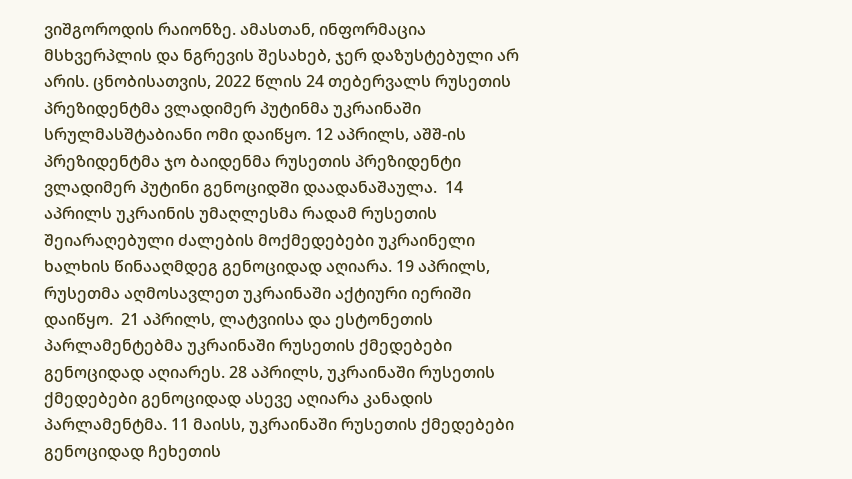ვიშგოროდის რაიონზე. ამასთან, ინფორმაცია მსხვერპლის და ნგრევის შესახებ, ჯერ დაზუსტებული არ არის. ცნობისათვის, 2022 წლის 24 თებერვალს რუსეთის პრეზიდენტმა ვლადიმერ პუტინმა უკრაინაში სრულმასშტაბიანი ომი დაიწყო. 12 აპრილს, აშშ-ის პრეზიდენტმა ჯო ბაიდენმა რუსეთის პრეზიდენტი ვლადიმერ პუტინი გენოციდში დაადანაშაულა.  14 აპრილს უკრაინის უმაღლესმა რადამ რუსეთის შეიარაღებული ძალების მოქმედებები უკრაინელი ხალხის წინააღმდეგ გენოციდად აღიარა. 19 აპრილს, რუსეთმა აღმოსავლეთ უკრაინაში აქტიური იერიში დაიწყო.  21 აპრილს, ლატვიისა და ესტონეთის პარლამენტებმა უკრაინაში რუსეთის ქმედებები გენოციდად აღიარეს. 28 აპრილს, უკრაინაში რუსეთის ქმედებები გენოციდად ასევე აღიარა კანადის პარლამენტმა. 11 მაისს, უკრაინაში რუსეთის ქმედებები გენოციდად ჩეხეთის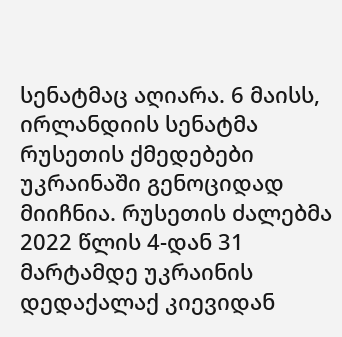სენატმაც აღიარა. 6 მაისს, ირლანდიის სენატმა რუსეთის ქმედებები უკრაინაში გენოციდად მიიჩნია. რუსეთის ძალებმა 2022 წლის 4-დან 31 მარტამდე უკრაინის დედაქალაქ კიევიდან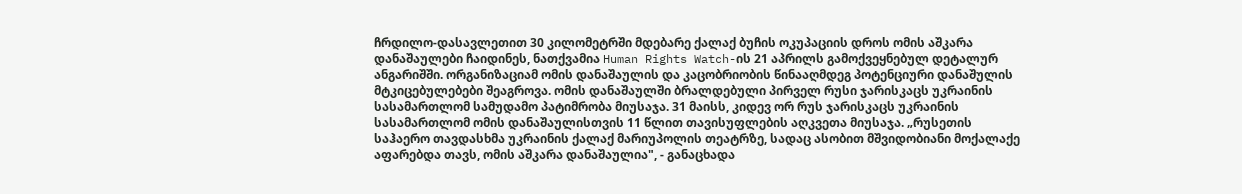ჩრდილო-დასავლეთით 30 კილომეტრში მდებარე ქალაქ ბუჩის ოკუპაციის დროს ომის აშკარა დანაშაულები ჩაიდინეს, ნათქვამია Human Rights Watch-ის 21 აპრილს გამოქვეყნებულ დეტალურ ანგარიშში. ორგანიზაციამ ომის დანაშაულის და კაცობრიობის წინააღმდეგ პოტენციური დანაშულის მტკიცებულებები შეაგროვა. ომის დანაშაულში ბრალდებული პირველ რუსი ჯარისკაცს უკრაინის სასამართლომ სამუდამო პატიმრობა მიუსაჯა. 31 მაისს, კიდევ ორ რუს ჯარისკაცს უკრაინის სასამართლომ ომის დანაშაულისთვის 11 წლით თავისუფლების აღკვეთა მიუსაჯა. „რუსეთის საჰაერო თავდასხმა უკრაინის ქალაქ მარიუპოლის თეატრზე, სადაც ასობით მშვიდობიანი მოქალაქე აფარებდა თავს, ომის აშკარა დანაშაულია", - განაცხადა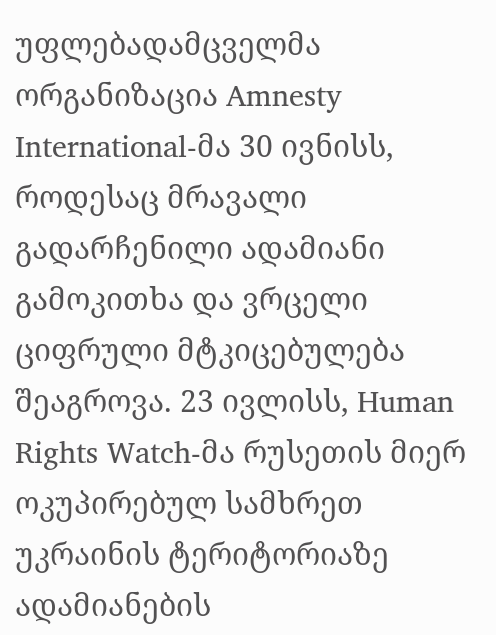უფლებადამცველმა ორგანიზაცია Amnesty International-მა 30 ივნისს, როდესაც მრავალი გადარჩენილი ადამიანი გამოკითხა და ვრცელი ციფრული მტკიცებულება შეაგროვა. 23 ივლისს, Human Rights Watch-მა რუსეთის მიერ ოკუპირებულ სამხრეთ უკრაინის ტერიტორიაზე ადამიანების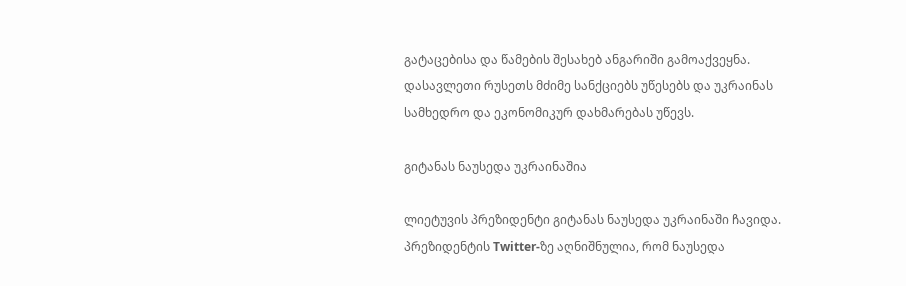გატაცებისა და წამების შესახებ ანგარიში გამოაქვეყნა. დასავლეთი რუსეთს მძიმე სანქციებს უწესებს და უკრაინას სამხედრო და ეკონომიკურ დახმარებას უწევს.

გიტანას ნაუსედა უკრაინაშია

ლიეტუვის პრეზიდენტი გიტანას ნაუსედა უკრაინაში ჩავიდა. პრეზიდენტის Twitter-ზე აღნიშნულია, რომ ნაუსედა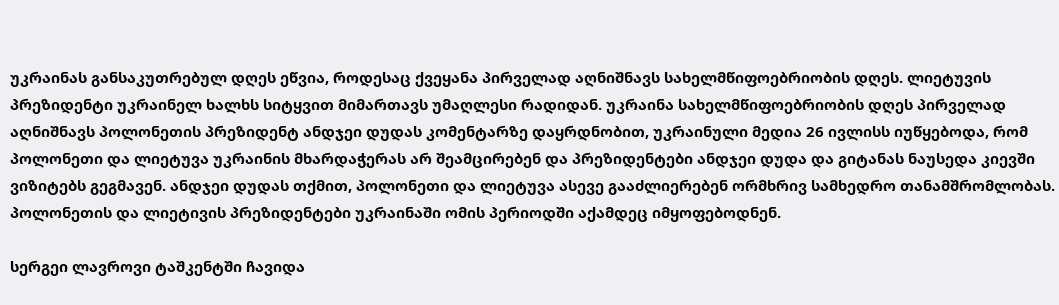უკრაინას განსაკუთრებულ დღეს ეწვია, როდესაც ქვეყანა პირველად აღნიშნავს სახელმწიფოებრიობის დღეს. ლიეტუვის პრეზიდენტი უკრაინელ ხალხს სიტყვით მიმართავს უმაღლესი რადიდან. უკრაინა სახელმწიფოებრიობის დღეს პირველად აღნიშნავს პოლონეთის პრეზიდენტ ანდჯეი დუდას კომენტარზე დაყრდნობით, უკრაინული მედია 26 ივლისს იუწყებოდა, რომ პოლონეთი და ლიეტუვა უკრაინის მხარდაჭერას არ შეამცირებენ და პრეზიდენტები ანდჯეი დუდა და გიტანას ნაუსედა კიევში ვიზიტებს გეგმავენ. ანდჯეი დუდას თქმით, პოლონეთი და ლიეტუვა ასევე გააძლიერებენ ორმხრივ სამხედრო თანამშრომლობას. პოლონეთის და ლიეტივის პრეზიდენტები უკრაინაში ომის პერიოდში აქამდეც იმყოფებოდნენ.

სერგეი ლავროვი ტაშკენტში ჩავიდა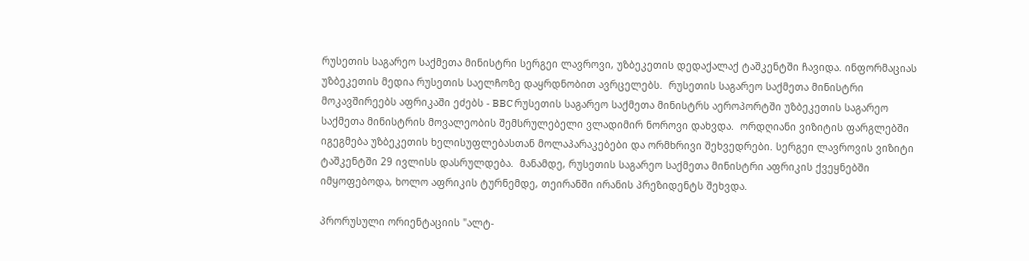რუსეთის საგარეო საქმეთა მინისტრი სერგეი ლავროვი, უზბეკეთის დედაქალაქ ტაშკენტში ჩავიდა. ინფორმაციას უზბეკეთის მედია რუსეთის საელჩოზე დაყრდნობით ავრცელებს.  რუსეთის საგარეო საქმეთა მინისტრი მოკავშირეებს აფრიკაში ეძებს - BBC რუსეთის საგარეო საქმეთა მინისტრს აეროპორტში უზბეკეთის საგარეო საქმეთა მინისტრის მოვალეობის შემსრულებელი ვლადიმირ ნოროვი დახვდა.  ორდღიანი ვიზიტის ფარგლებში იგეგმება უზბეკეთის ხელისუფლებასთან მოლაპარაკებები და ორმხრივი შეხვედრები. სერგეი ლავროვის ვიზიტი ტაშკენტში 29 ივლისს დასრულდება.  მანამდე, რუსეთის საგარეო საქმეთა მინისტრი აფრიკის ქვეყნებში იმყოფებოდა, ხოლო აფრიკის ტურნემდე, თეირანში ირანის პრეზიდენტს შეხვდა.

პრორუსული ორიენტაციის "ალტ-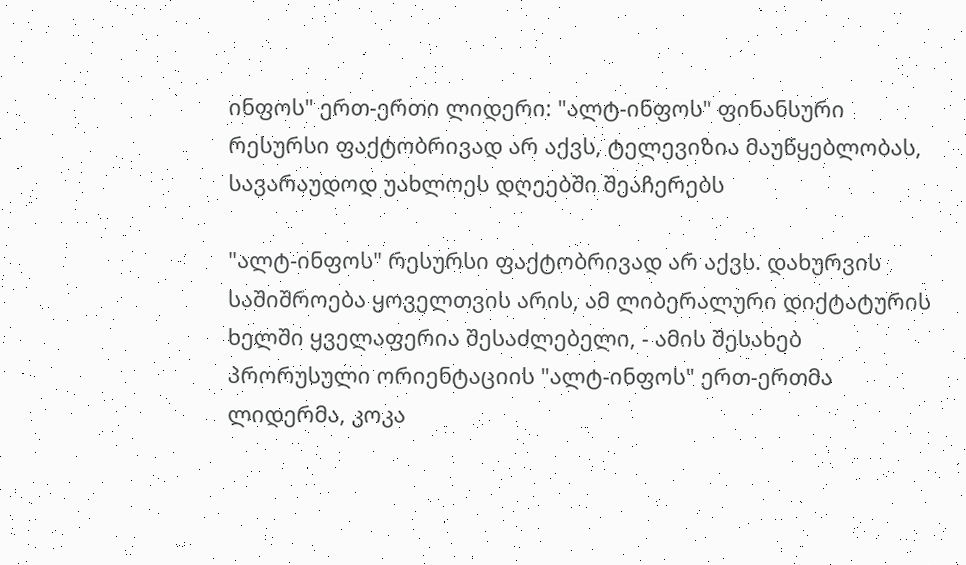ინფოს" ერთ-ერთი ლიდერი: "ალტ-ინფოს" ფინანსური რესურსი ფაქტობრივად არ აქვს, ტელევიზია მაუწყებლობას, სავარაუდოდ უახლოეს დღეებში შეაჩერებს

"ალტ-ინფოს" რესურსი ფაქტობრივად არ აქვს. დახურვის საშიშროება ყოველთვის არის, ამ ლიბერალური დიქტატურის ხელში ყველაფერია შესაძლებელი, - ამის შესახებ პრორუსული ორიენტაციის "ალტ-ინფოს" ერთ-ერთმა ლიდერმა, კოკა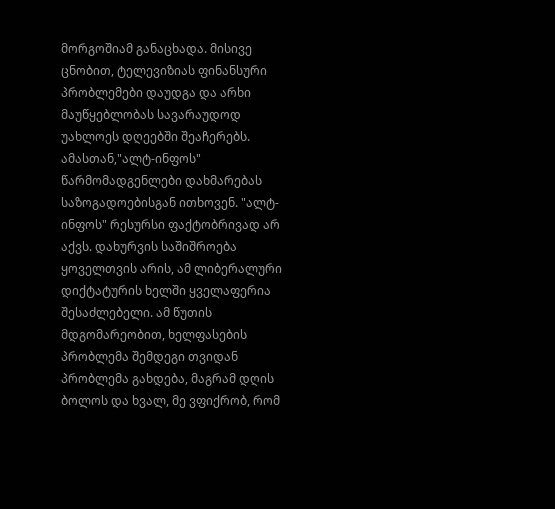მორგოშიამ განაცხადა. მისივე ცნობით, ტელევიზიას ფინანსური პრობლემები დაუდგა და არხი მაუწყებლობას სავარაუდოდ უახლოეს დღეებში შეაჩერებს. ამასთან,"ალტ-ინფოს" წარმომადგენლები დახმარებას საზოგადოებისგან ითხოვენ. "ალტ-ინფოს" რესურსი ფაქტობრივად არ აქვს. დახურვის საშიშროება ყოველთვის არის, ამ ლიბერალური დიქტატურის ხელში ყველაფერია შესაძლებელი. ამ წუთის მდგომარეობით, ხელფასების პრობლემა შემდეგი თვიდან პრობლემა გახდება, მაგრამ დღის ბოლოს და ხვალ, მე ვფიქრობ, რომ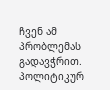ჩვენ ამ პრობლემას გადავჭრით.  პოლიტიკურ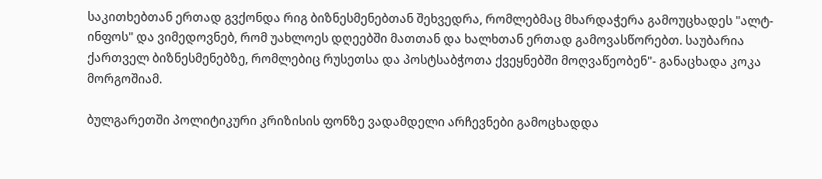საკითხებთან ერთად გვქონდა რიგ ბიზნესმენებთან შეხვედრა, რომლებმაც მხარდაჭერა გამოუცხადეს "ალტ-ინფოს" და ვიმედოვნებ, რომ უახლოეს დღეებში მათთან და ხალხთან ერთად გამოვასწორებთ. საუბარია ქართველ ბიზნესმენებზე, რომლებიც რუსეთსა და პოსტსაბჭოთა ქვეყნებში მოღვაწეობენ"- განაცხადა კოკა მორგოშიამ.

ბულგარეთში პოლიტიკური კრიზისის ფონზე ვადამდელი არჩევნები გამოცხადდა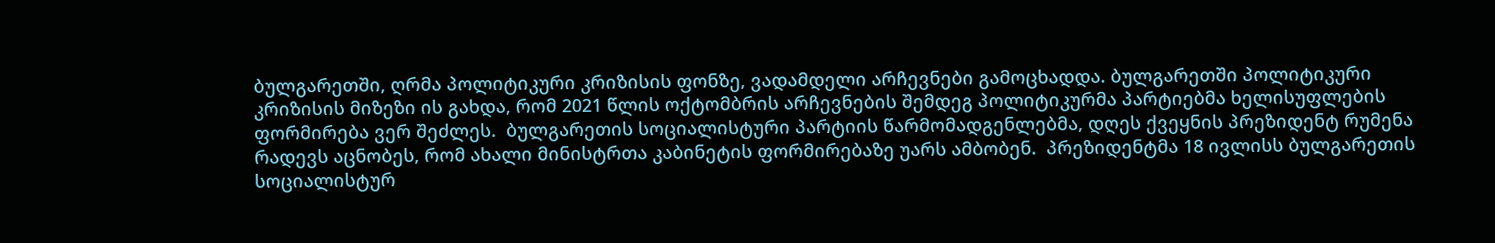ბულგარეთში, ღრმა პოლიტიკური კრიზისის ფონზე, ვადამდელი არჩევნები გამოცხადდა. ბულგარეთში პოლიტიკური კრიზისის მიზეზი ის გახდა, რომ 2021 წლის ოქტომბრის არჩევნების შემდეგ პოლიტიკურმა პარტიებმა ხელისუფლების ფორმირება ვერ შეძლეს.  ბულგარეთის სოციალისტური პარტიის წარმომადგენლებმა, დღეს ქვეყნის პრეზიდენტ რუმენა რადევს აცნობეს, რომ ახალი მინისტრთა კაბინეტის ფორმირებაზე უარს ამბობენ.  პრეზიდენტმა 18 ივლისს ბულგარეთის სოციალისტურ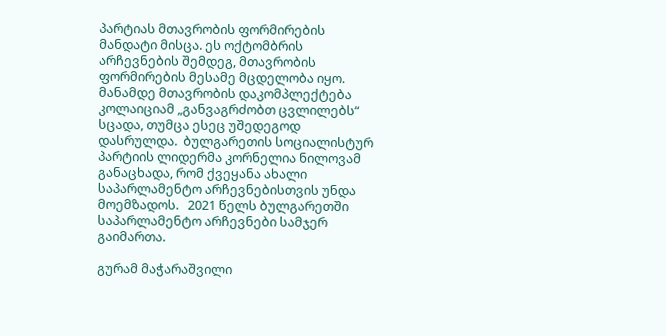პარტიას მთავრობის ფორმირების მანდატი მისცა. ეს ოქტომბრის არჩევნების შემდეგ, მთავრობის ფორმირების მესამე მცდელობა იყო. მანამდე მთავრობის დაკომპლექტება კოლაიციამ „განვაგრძობთ ცვლილებს“ სცადა, თუმცა ესეც უშედეგოდ დასრულდა.  ბულგარეთის სოციალისტურ პარტიის ლიდერმა კორნელია ნილოვამ განაცხადა, რომ ქვეყანა ახალი საპარლამენტო არჩევნებისთვის უნდა მოემზადოს.   2021 წელს ბულგარეთში საპარლამენტო არჩევნები სამჯერ გაიმართა.

გურამ მაჭარაშვილი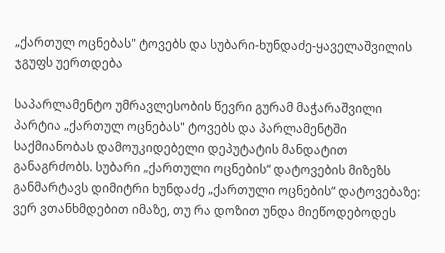„ქართულ ოცნებას" ტოვებს და სუბარი-ხუნდაძე-ყაველაშვილის ჯგუფს უერთდება

საპარლამენტო უმრავლესობის წევრი გურამ მაჭარაშვილი პარტია „ქართულ ოცნებას" ტოვებს და პარლამენტში საქმიანობას დამოუკიდებელი დეპუტატის მანდატით განაგრძობს. სუბარი „ქართული ოცნების“ დატოვების მიზეზს განმარტავს დიმიტრი ხუნდაძე „ქართული ოცნების“ დატოვებაზე: ვერ ვთანხმდებით იმაზე, თუ რა დოზით უნდა მიეწოდებოდეს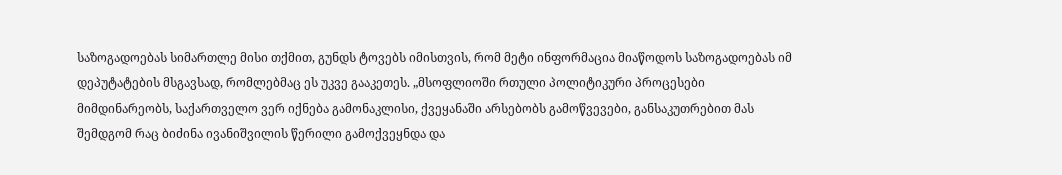საზოგადოებას სიმართლე მისი თქმით, გუნდს ტოვებს იმისთვის, რომ მეტი ინფორმაცია მიაწოდოს საზოგადოებას იმ დეპუტატების მსგავსად, რომლებმაც ეს უკვე გააკეთეს. „მსოფლიოში რთული პოლიტიკური პროცესები მიმდინარეობს, საქართველო ვერ იქნება გამონაკლისი, ქვეყანაში არსებობს გამოწვევები, განსაკუთრებით მას შემდგომ რაც ბიძინა ივანიშვილის წერილი გამოქვეყნდა და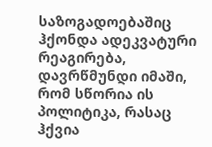საზოგადოებაშიც ჰქონდა ადეკვატური რეაგირება, დავრწმუნდი იმაში, რომ სწორია ის პოლიტიკა, რასაც ჰქვია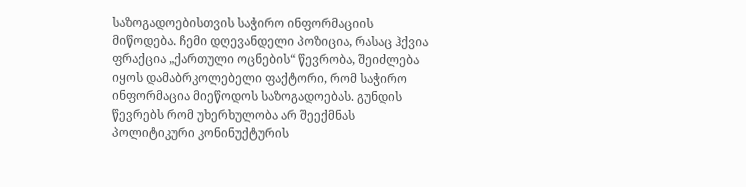საზოგადოებისთვის საჭირო ინფორმაციის მიწოდება. ჩემი დღევანდელი პოზიცია, რასაც ჰქვია ფრაქცია „ქართული ოცნების“ წევრობა, შეიძლება იყოს დამაბრკოლებელი ფაქტორი, რომ საჭირო ინფორმაცია მიეწოდოს საზოგადოებას. გუნდის წევრებს რომ უხერხულობა არ შეექმნას პოლიტიკური კონინუქტურის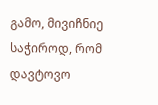გამო, მივიჩნიე საჭიროდ, რომ დავტოვო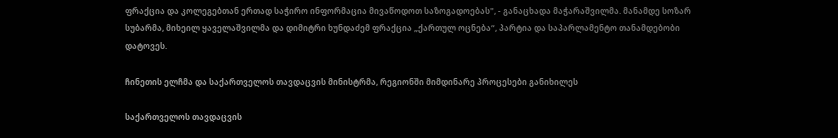ფრაქცია და კოლეგებთან ერთად საჭირო ინფორმაცია მივაწოდოთ საზოგადოებას", - განაცხადა მაჭარაშვილმა. მანამდე სოზარ სუბარმა, მიხეილ ყაველაშვილმა და დიმიტრი ხუნდაძემ ფრაქცია „ქართულ ოცნება“, პარტია და საპარლამენტო თანამდებობი დატოვეს.

ჩინეთის ელჩმა და საქართველოს თავდაცვის მინისტრმა, რეგიონში მიმდინარე პროცესები განიხილეს

საქართველოს თავდაცვის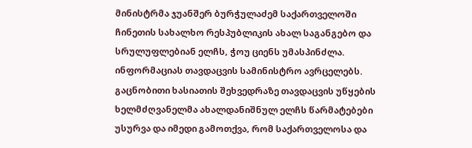მინისტრმა ჯუანშერ ბურჭულაძემ საქართველოში ჩინეთის სახალხო რესპუბლიკის ახალ საგანგებო და სრულუფლებიან ელჩს, ჭოუ ციენს უმასპინძლა. ინფორმაციას თავდაცვის სამინისტრო ავრცელებს.  გაცნობითი ხასიათის შეხვედრაზე თავდაცვის უწყების ხელმძღვანელმა ახალდანიშნულ ელჩს წარმატებები უსურვა და იმედი გამოთქვა, რომ საქართველოსა და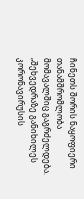ჩინეთს შორის ნაყოფიერი თანამშრომლობა მომავალშიც გაგრძელდება. „შეხვედრაზე განიხილეს კორონავირუსის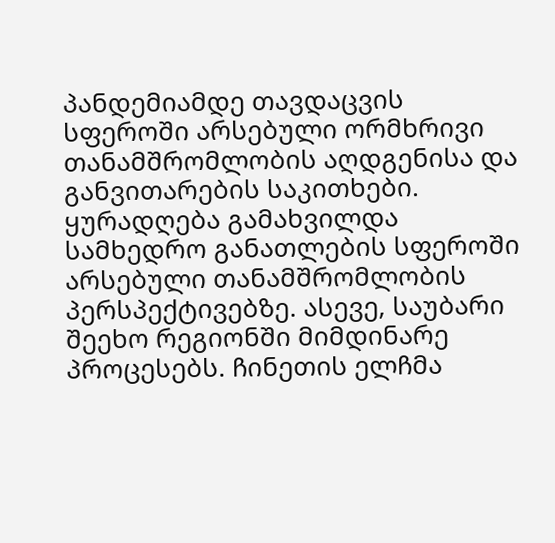პანდემიამდე თავდაცვის სფეროში არსებული ორმხრივი თანამშრომლობის აღდგენისა და განვითარების საკითხები. ყურადღება გამახვილდა სამხედრო განათლების სფეროში არსებული თანამშრომლობის პერსპექტივებზე. ასევე, საუბარი შეეხო რეგიონში მიმდინარე პროცესებს. ჩინეთის ელჩმა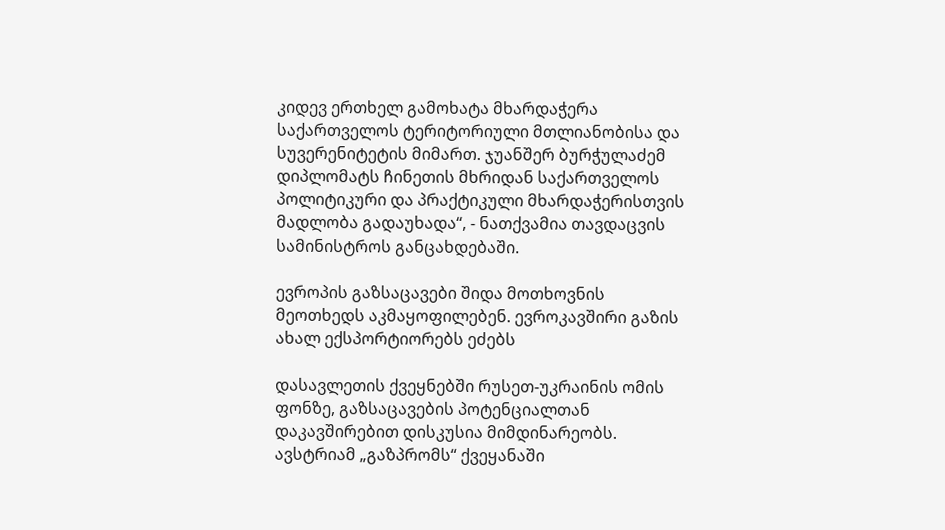კიდევ ერთხელ გამოხატა მხარდაჭერა საქართველოს ტერიტორიული მთლიანობისა და სუვერენიტეტის მიმართ. ჯუანშერ ბურჭულაძემ დიპლომატს ჩინეთის მხრიდან საქართველოს პოლიტიკური და პრაქტიკული მხარდაჭერისთვის მადლობა გადაუხადა“, - ნათქვამია თავდაცვის სამინისტროს განცახდებაში.

ევროპის გაზსაცავები შიდა მოთხოვნის მეოთხედს აკმაყოფილებენ. ევროკავშირი გაზის ახალ ექსპორტიორებს ეძებს

დასავლეთის ქვეყნებში რუსეთ-უკრაინის ომის ფონზე, გაზსაცავების პოტენციალთან დაკავშირებით დისკუსია მიმდინარეობს.  ავსტრიამ „გაზპრომს“ ქვეყანაში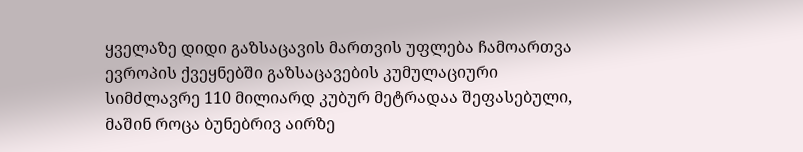ყველაზე დიდი გაზსაცავის მართვის უფლება ჩამოართვა ევროპის ქვეყნებში გაზსაცავების კუმულაციური სიმძლავრე 110 მილიარდ კუბურ მეტრადაა შეფასებული, მაშინ როცა ბუნებრივ აირზე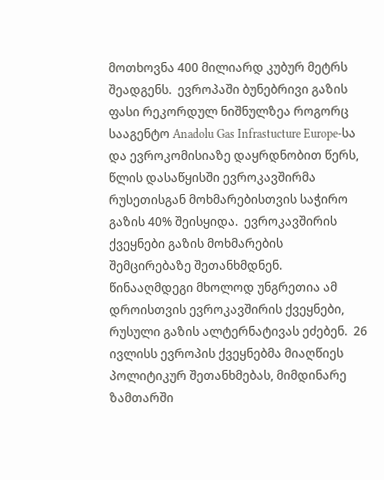მოთხოვნა 400 მილიარდ კუბურ მეტრს შეადგენს.  ევროპაში ბუნებრივი გაზის ფასი რეკორდულ ნიშნულზეა როგორც სააგენტო Anadolu Gas Infrastucture Europe-სა და ევროკომისიაზე დაყრდნობით წერს, წლის დასაწყისში ევროკავშირმა რუსეთისგან მოხმარებისთვის საჭირო გაზის 40% შეისყიდა.  ევროკავშირის ქვეყნები გაზის მოხმარების შემცირებაზე შეთანხმდნენ. წინააღმდეგი მხოლოდ უნგრეთია ამ დროისთვის ევროკავშირის ქვეყნები, რუსული გაზის ალტერნატივას ეძებენ.  26 ივლისს ევროპის ქვეყნებმა მიაღწიეს პოლიტიკურ შეთანხმებას, მიმდინარე ზამთარში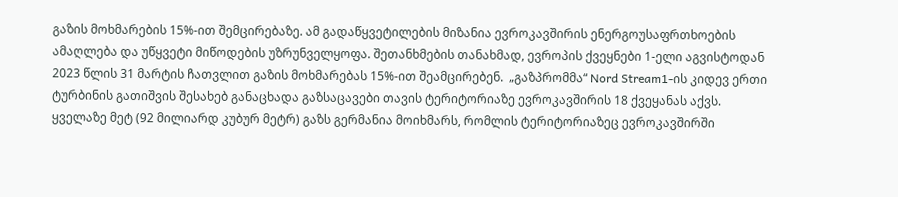გაზის მოხმარების 15%-ით შემცირებაზე. ამ გადაწყვეტილების მიზანია ევროკავშირის ენერგოუსაფრთხოების ამაღლება და უწყვეტი მიწოდების უზრუნველყოფა. შეთანხმების თანახმად, ევროპის ქვეყნები 1-ელი აგვისტოდან 2023 წლის 31 მარტის ჩათვლით გაზის მოხმარებას 15%-ით შეამცირებენ.  „გაზპრომმა“ Nord Stream1-ის კიდევ ერთი ტურბინის გათიშვის შესახებ განაცხადა გაზსაცავები თავის ტერიტორიაზე ევროკავშირის 18 ქვეყანას აქვს. ყველაზე მეტ (92 მილიარდ კუბურ მეტრ) გაზს გერმანია მოიხმარს, რომლის ტერიტორიაზეც ევროკავშირში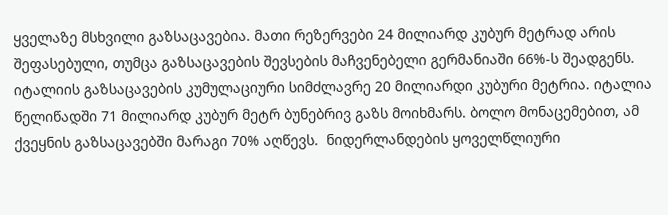ყველაზე მსხვილი გაზსაცავებია. მათი რეზერვები 24 მილიარდ კუბურ მეტრად არის შეფასებული, თუმცა გაზსაცავების შევსების მაჩვენებელი გერმანიაში 66%-ს შეადგენს.  იტალიის გაზსაცავების კუმულაციური სიმძლავრე 20 მილიარდი კუბური მეტრია. იტალია წელიწადში 71 მილიარდ კუბურ მეტრ ბუნებრივ გაზს მოიხმარს. ბოლო მონაცემებით, ამ ქვეყნის გაზსაცავებში მარაგი 70% აღწევს.  ნიდერლანდების ყოველწლიური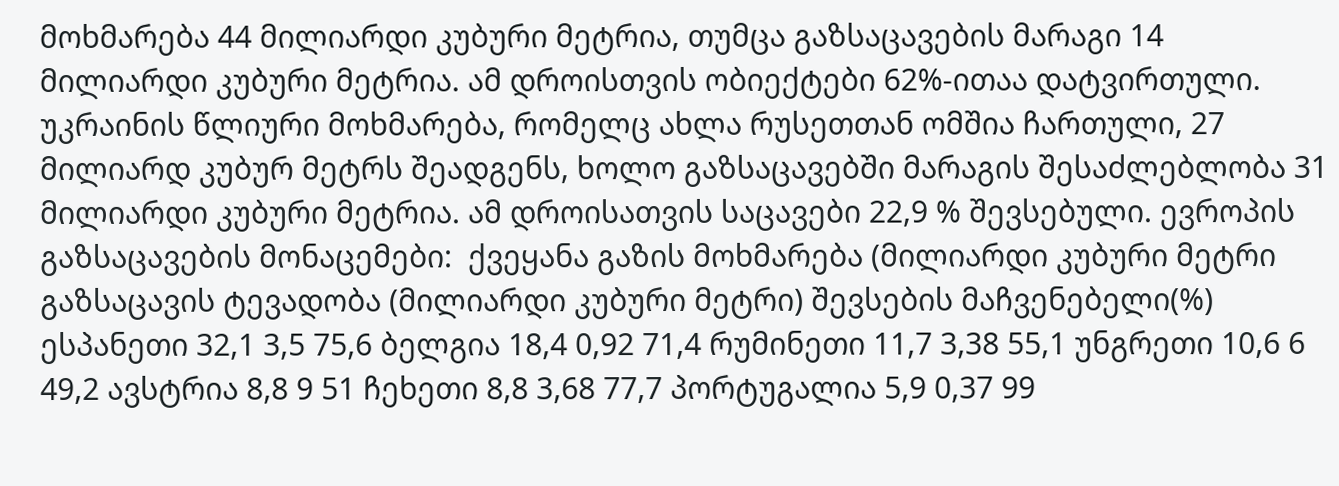მოხმარება 44 მილიარდი კუბური მეტრია, თუმცა გაზსაცავების მარაგი 14 მილიარდი კუბური მეტრია. ამ დროისთვის ობიექტები 62%-ითაა დატვირთული.  უკრაინის წლიური მოხმარება, რომელც ახლა რუსეთთან ომშია ჩართული, 27 მილიარდ კუბურ მეტრს შეადგენს, ხოლო გაზსაცავებში მარაგის შესაძლებლობა 31 მილიარდი კუბური მეტრია. ამ დროისათვის საცავები 22,9 % შევსებული. ევროპის გაზსაცავების მონაცემები:  ქვეყანა გაზის მოხმარება (მილიარდი კუბური მეტრი გაზსაცავის ტევადობა (მილიარდი კუბური მეტრი) შევსების მაჩვენებელი(%) ესპანეთი 32,1 3,5 75,6 ბელგია 18,4 0,92 71,4 რუმინეთი 11,7 3,38 55,1 უნგრეთი 10,6 6 49,2 ავსტრია 8,8 9 51 ჩეხეთი 8,8 3,68 77,7 პორტუგალია 5,9 0,37 99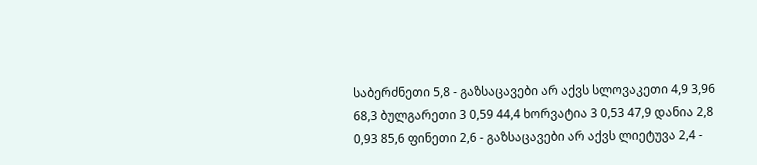საბერძნეთი 5,8 - გაზსაცავები არ აქვს სლოვაკეთი 4,9 3,96 68,3 ბულგარეთი 3 0,59 44,4 ხორვატია 3 0,53 47,9 დანია 2,8 0,93 85,6 ფინეთი 2,6 - გაზსაცავები არ აქვს ლიეტუვა 2,4 -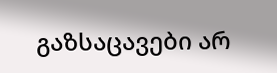გაზსაცავები არ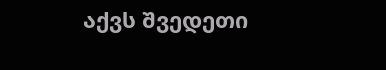აქვს შვედეთი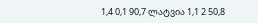1,4 0,1 90,7 ლატვია 1,1 2 50,8